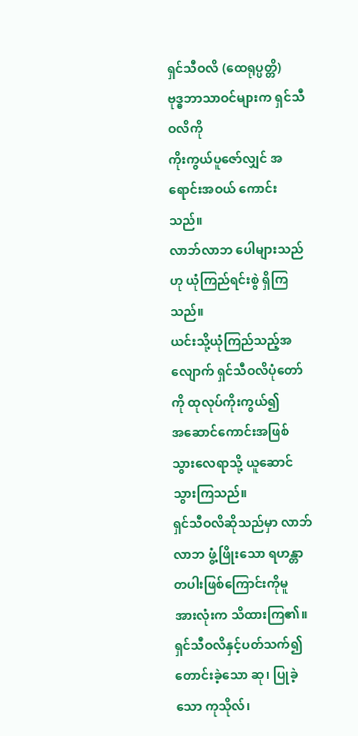ရှင်သီဝလိ (ထေရုပ္ပတ္တိ)
ဗုဒ္ဓဘာသာဝင်များက ရှင်သီဝလိကို
ကိုးကွယ်ပူဇော်လျှင် အရောင်းအဝယ် ကောင်းသည်။
လာဘ်လာဘ ပေါများသည်ဟု ယုံကြည်ရင်းစွဲ ရှိကြသည်။
ယင်းသို့ယုံကြည်သည့်အလျောက် ရှင်သီဝလိပုံတော်ကို ထုလုပ်ကိုးကွယ်၍
အဆောင်ကောင်းအဖြစ် သွားလေရာသို့ ယူဆောင်သွားကြသည်။
ရှင်သီဝလိဆိုသည်မှာ လာဘ်လာဘ ဖွံ့ဖြိုးသော ရဟန္တာတပါးဖြစ်ကြောင်းကိုမူ
အားလုံးက သိထားကြ၏။
ရှင်သီဝလိနှင့်ပတ်သက်၍ တောင်းခဲ့သော ဆု၊ ပြုခဲ့သော ကုသိုလ်၊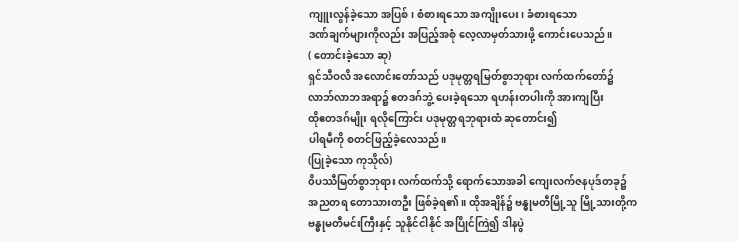ကျူးလွန်ခဲ့သော အပြစ်၊ စံစားရသော အကျိုးပေး၊ ခံစားရသော
ဒဏ်ချက်များကိုလည်း အပြည့်အစုံ လေ့လာမှတ်သားဖို့ ကောင်းပေသည်။
( တောင်းခဲ့သော ဆု)
ရှင်သီဝလိ အလောင်းတော်သည် ပဒုမုတ္တရမြတ်စွာဘုရား လက်ထက်တော်၌
လာဘ်လာဘအရာ၌ ဧတဒဂ်ဘွဲ့ ပေးခဲ့ရသော ရဟန်းတပါးကို အားကျပြီး
ထိုဧတဒဂ်မျိုး ရလိုကြောင်း ပဒုမုတ္တရဘုရားထံ ဆုတောင်း၍
ပါရမီကို စတင်ဖြည့်ခဲ့လေသည်။
(ပြုခဲ့သော ကုသိုလ်)
၀ိပဿီမြတ်စွာဘုရား လက်ထက်သို့ ရောက်သောအခါ ကျေးလက်ဇနပုဒ်တခု၌
အညတရ တောသားတဦး ဖြစ်ခဲ့ရ၏။ ထိုအချိန်၌ ဗန္ဓုမတီမြို့သူ မြို့သားတို့က
ဗန္ဓုမတီမင်းကြီးနှင့် သူနိုင်ငါနိုင် အပြိုင်ကြဲ၍ ဒါနပွဲ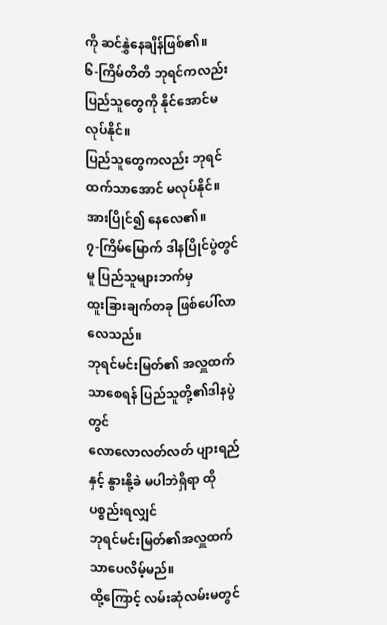ကို ဆင်နွှဲနေချိန်ဖြစ်၏။
၆-ကြိမ်တိတိ ဘုရင်ကလည်း ပြည်သူတွေကို နိုင်အောင်မလုပ်နိုင်။
ပြည်သူတွေကလည်း ဘုရင်ထက်သာအောင် မလုပ်နိုင်။ အားပြိုင်၍ နေလေ၏။
၇-ကြိမ်မြောက် ဒါနပြိုင်ပွဲတွင်မူ ပြည်သူများဘက်မှ
ထူးခြားချက်တခု ဖြစ်ပေါ်လာလေသည်။
ဘုရင်မင်းမြတ်၏ အလှူထက်သာစေရန် ပြည်သူတို့၏ဒါနပွဲတွင်
လောလောလတ်လတ် ပျားရည်နှင့် နွားနို့ခဲ မပါဘဲရှိရာ ထိုပစ္စည်းရလျှင်
ဘုရင်မင်းမြတ်၏အလှူထက် သာပေလိမ့်မည်။
ထို့ကြောင့် လမ်းဆုံလမ်းမတွင်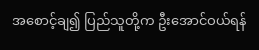အစောင့်ချ၍ ပြည်သူတို့က ဦးအောင်ဝယ်ရန်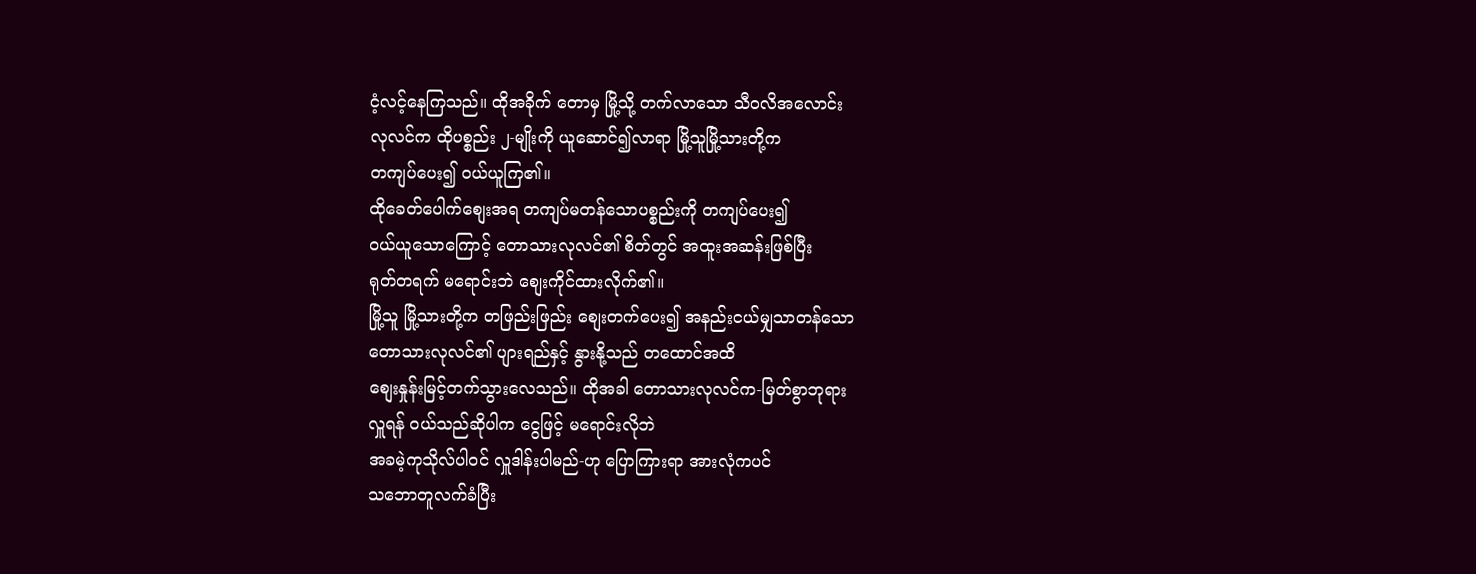ငံ့လင့်နေကြသည်။ ထိုအခိုက် တောမှ မြို့သို့ တက်လာသော သီဝလိအလောင်း
လုလင်က ထိုပစ္စည်း ၂-မျိုးကို ယူဆောင်၍လာရာ မြို့သူမြို့သားတို့က
တကျပ်ပေး၍ ၀ယ်ယူကြ၏။
ထိုခေတ်ပေါက်စျေးအရ တကျပ်မတန်သောပစ္စည်းကို တကျပ်ပေး၍
၀ယ်ယူသောကြောင့် တောသားလုလင်၏ စိတ်တွင် အထူးအဆန်းဖြစ်ပြီး
ရုတ်တရက် မရောင်းဘဲ စျေးကိုင်ထားလိုက်၏။
မြို့သူ မြို့သားတို့က တဖြည်းဖြည်း စျေးတက်ပေး၍ အနည်းငယ်မျှသာတန်သော
တောသားလုလင်၏ ပျားရည်နှင့် နွားနို့သည် တထောင်အထိ
စျေးနှုန်းမြင့်တက်သွားလေသည်။ ထိုအခါ တောသားလုလင်က-မြတ်စွာဘုရား
လှူရန် ၀ယ်သည်ဆိုပါက ငွေဖြင့် မရောင်းလိုဘဲ
အခမဲ့ကုသိုလ်ပါ၀င် လှူဒါန်းပါမည်-ဟု ပြောကြားရာ အားလုံကပင်
သဘောတူလက်ခံပြီး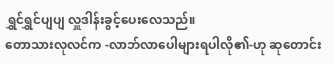ရွှင်ရွှင်ပျပျ လှူဒါန်းခွင့်ပေးလေသည်။
တောသားလုလင်က -လာဘ်လာပေါများရပါလို၏-ဟု ဆုတောင်း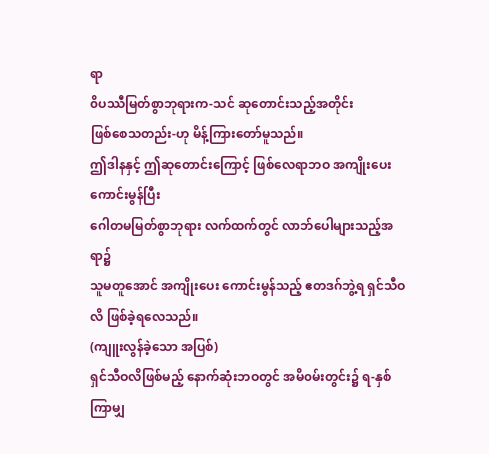ရာ
၀ိပဿီမြတ်စွာဘုရားက-သင် ဆုတောင်းသည့်အတိုင်း
ဖြစ်စေသတည်း-ဟု မိန့်ကြားတော်မူသည်။
ဤဒါနနှင့် ဤဆုတောင်းကြောင့် ဖြစ်လေရာဘဝ အကျိုးပေးကောင်းမွန်ပြီး
ဂေါတမမြတ်စွာဘုရား လက်ထက်တွင် လာဘ်ပေါများသည့်အရာ၌
သူမတူအောင် အကျိုးပေး ကောင်းမွန်သည့် ဧတဒဂ်ဘွဲ့ရ ရှင်သီဝလိ ဖြစ်ခဲ့ရလေသည်။
(ကျူးလွန်ခဲ့သော အပြစ်)
ရှင်သီဝလိဖြစ်မည့် နောက်ဆုံးဘဝတွင် အမိ၀မ်းတွင်း၌ ရ-နှစ်ကြာမျှ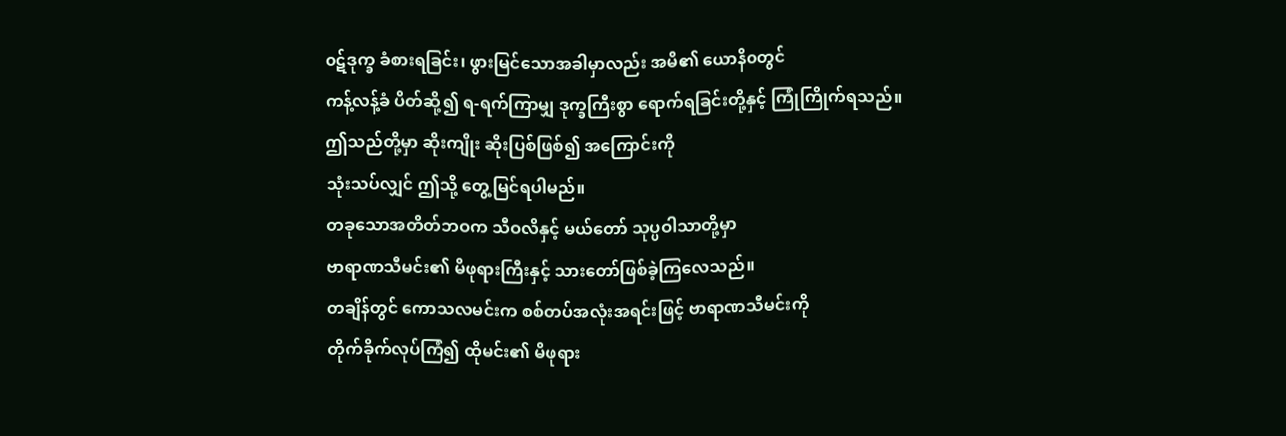၀ဋ်ဒုက္ခ ခံစားရခြင်း၊ ဖွားမြင်သောအခါမှာလည်း အမိ၏ ယောနိ၀တွင်
ကန့်လန့်ခံ ပိတ်ဆို့၍ ရ-ရက်ကြာမျှ ဒုက္ခကြီးစွာ ရောက်ရခြင်းတို့နှင့် ကြုံကြိုက်ရသည်။
ဤသည်တို့မှာ ဆိုးကျိုး ဆိုးပြစ်ဖြစ်၍ အကြောင်းကို
သုံးသပ်လျှင် ဤသို့ တွေ့မြင်ရပါမည်။
တခုသောအတိတ်ဘဝက သီဝလိနှင့် မယ်တော် သုပ္ပဝါသာတို့မှာ
ဗာရာဏသီမင်း၏ မိဖုရားကြီးနှင့် သားတော်ဖြစ်ခဲ့ကြလေသည်။
တချိန်တွင် ကောသလမင်းက စစ်တပ်အလုံးအရင်းဖြင့် ဗာရာဏသီမင်းကို
တိုက်ခိုက်လုပ်ကြံ၍ ထိုမင်း၏ မိဖုရား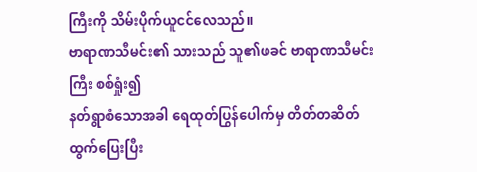ကြီးကို သိမ်းပိုက်ယူငင်လေသည်။
ဗာရာဏသီမင်း၏ သားသည် သူ၏ဖခင် ဗာရာဏသီမင်းကြီး စစ်ရှုံး၍
နတ်ရွာစံသောအခါ ရေထုတ်ပြွန်ပေါက်မှ တိတ်တဆိတ် ထွက်ပြေးပြီး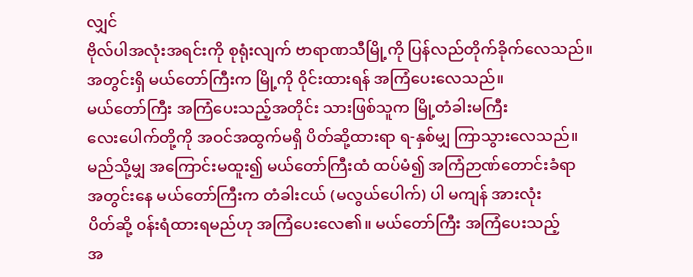လျှင်
ဗိုလ်ပါအလုံးအရင်းကို စုရုံးလျက် ဗာရာဏသီမြို့ကို ပြန်လည်တိုက်ခိုက်လေသည်။
အတွင်းရှိ မယ်တော်ကြီးက မြို့ကို ၀ိုင်းထားရန် အကြံပေးလေသည်။
မယ်တော်ကြီး အကြံပေးသည့်အတိုင်း သားဖြစ်သူက မြို့တံခါးမကြီး
လေးပေါက်တို့ကို အဝင်အထွက်မရှိ ပိတ်ဆို့ထားရာ ရ-နှစ်မျှ ကြာသွားလေသည်။
မည်သို့မျှ အကြောင်းမထူး၍ မယ်တော်ကြီးထံ ထပ်မံ၍ အကြံဉာဏ်တောင်းခံရာ
အတွင်းနေ မယ်တော်ကြီးက တံခါးငယ် (မလွယ်ပေါက်) ပါ မကျန် အားလုံး
ပိတ်ဆို့ ၀န်းရံထားရမည်ဟု အကြံပေးလေ၏။ မယ်တော်ကြီး အကြံပေးသည့်
အ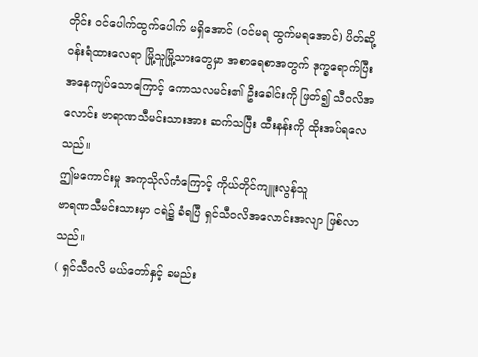တိုင်း ၀င်ပေါက်ထွက်ပေါက် မရှိအောင် (၀င်မရ ထွက်မရအောင်) ပိတ်ဆို့
၀န်းရံထားလေရာ မြို့သူမြို့သားတွေမှာ အစာရေစာအတွက် ဒုက္ခရောက်ပြီး
အနေကျပ်သောကြောင့် ကောသလမင်း၏ ဦးခေါင်းကို ဖြတ်၍ သီဝလိအလောင်း ဗာရာဏသီမင်းသားအား ဆက်သပြီး ထီးနန်းကို ထိုးအပ်ရလေသည်။
ဤမကောင်းမှု အကုသိုလ်ကံကြောင့် ကိုယ်တိုင်ကျူးလွန်သူ
ဗာရဏသီမင်းသားမှာ ငရဲ၌ ခံရပြီ ရှင်သီဝလိအလောင်းအလျာ ဖြစ်လာသည်။
( ရှင်သီဝလိ မယ်တော်နှင့် ခမည်း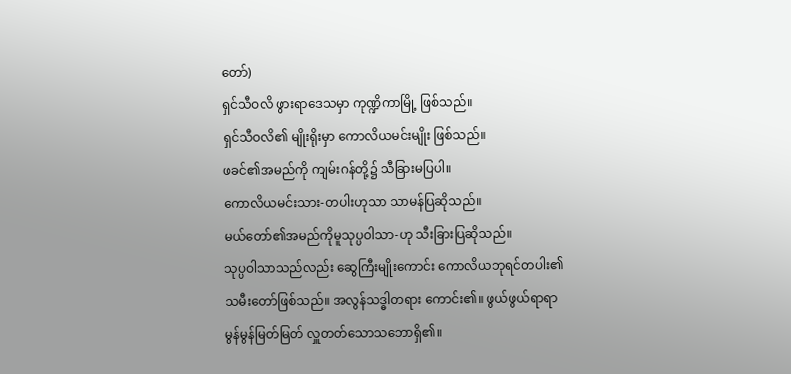တော်)
ရှင်သီဝလိ ဖွားရာဒေသမှာ ကုဏ္ဍိကာမြို့ ဖြစ်သည်။
ရှင်သီဝလိ၏ မျိုးရိုးမှာ ကောလိယမင်းမျိုး ဖြစ်သည်။
ဖခင်၏အမည်ကို ကျမ်းဂန်တို့၌ သီခြားမပြပါ။
ကောလိယမင်းသား-တပါးဟုသာ သာမန်ပြဆိုသည်။
မယ်တော်၏အမည်ကိုမူသုပ္ပဝါသာ-ဟု သီးခြားပြဆိုသည်။
သုပ္ပဝါသာသည်လည်း ဆွေကြီးမျိုးကောင်း ကောလိယဘုရင်တပါး၏
သမီးတော်ဖြစ်သည်။ အလွန်သဒ္ဓါတရား ကောင်း၏။ ဖွယ်ဖွယ်ရာရာ
မွန်မွန်မြတ်မြတ် လှူတတ်သောသဘောရှိ၏။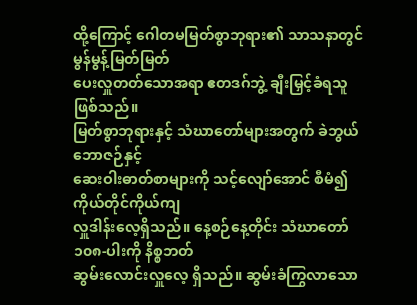ထို့ကြောင့် ဂေါတမမြတ်စွာဘုရား၏ သာသနာတွင် မွန်မွန့်မြတ်မြတ်
ပေးလှူတတ်သောအရာ ဧတဒဂ်ဘွဲ့ ချီးမြှင့်ခံရသူ ဖြစ်သည်။
မြတ်စွာဘုရားနှင့် သံဃာတော်များအတွက် ခဲဘွယ်ဘောဇဉ်နှင့်
ဆေးဝါးဓာတ်စာများကို သင့်လျော်အောင် စီမံ၍ ကိုယ်တိုင်ကိုယ်ကျ
လှူဒါန်းလေ့ရှိသည်။ နေ့စဉ်နေ့တိုင်း သံဃာတော် ၁၀၈-ပါးကို နိစ္စဘတ်
ဆွမ်းလောင်းလှူလေ့ ရှိသည်။ ဆွမ်းခံကြွလာသော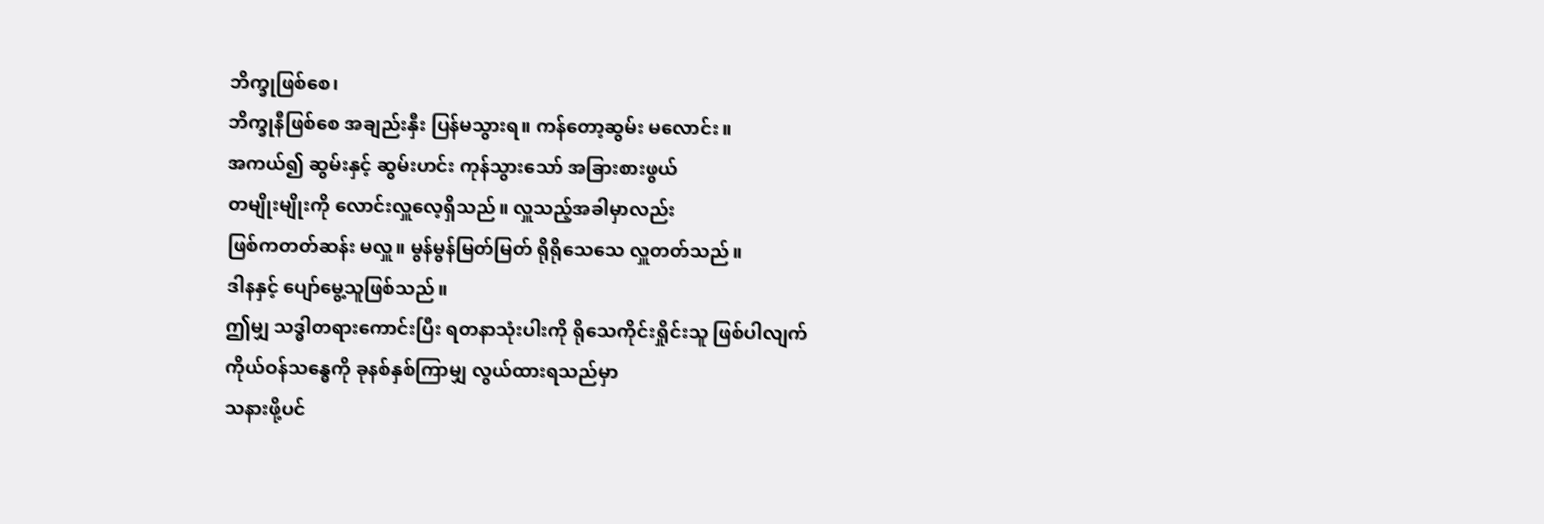ဘိက္ခုဖြစ်စေ၊
ဘိက္ခုနီဖြစ်စေ အချည်းနှီး ပြန်မသွားရ။ ကန်တော့ဆွမ်း မလောင်း။
အကယ်၍ ဆွမ်းနှင့် ဆွမ်းဟင်း ကုန်သွားသော် အခြားစားဖွယ်
တမျိုးမျိုးကို လောင်းလှူလေ့ရှိသည်။ လှူသည့်အခါမှာလည်း
ဖြစ်ကတတ်ဆန်း မလှူ။ မွန်မွန်မြတ်မြတ် ရိုရိုသေသေ လှူတတ်သည်။
ဒါနနှင့် ပျော်မွေ့သူဖြစ်သည်။
ဤမျှ သဒ္ဓါတရားကောင်းပြီး ရတနာသုံးပါးကို ရိုသေကိုင်းရှိုင်းသူ ဖြစ်ပါလျက်
ကိုယ်ဝန်သန္ဓေကို ခုနစ်နှစ်ကြာမျှ လွယ်ထားရသည်မှာ
သနားဖို့ပင်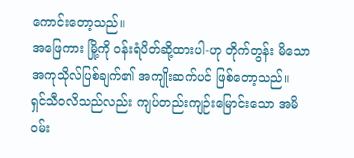ကောင်းတော့သည်။
အဖြေကား မြို့ကို ၀န်းရံပိတ်ဆို့ထားပါ-ဟု တိုက်တွန်း မိသော
အကုသိုလ်ပြစ်ချက်၏ အကျိုးဆက်ပင် ဖြစ်တော့သည်။
ရှင်သီဝလိသည်လည်း ကျပ်တည်းကျဉ်းမြောင်းသော အမိ၀မ်း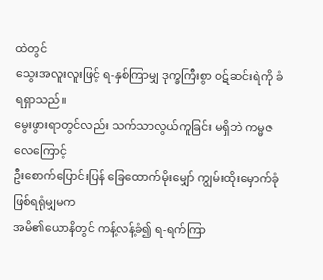ထဲတွင်
သွေးအလူးလူးဖြင့် ရ-နှစ်ကြာမျှ ဒုက္ခကြီးစွာ ၀ဋ်ဆင်းရဲကို ခံရရှာသည်။
မွေးဖွားရာတွင်လည်း သက်သာလွယ်ကူခြင်း မရှိဘဲ ကမ္မဇလေကြောင့်
ဦးစောက်ပြောင်းပြန် ခြေထောက်မိုးမျှော် ကျွမ်းထိုးမှောက်ခုံ ဖြစ်ရရုံမျှမက
အမိ၏ယောနိတွင် ကန့်လန့်ခံ၍ ရ-ရက်ကြာ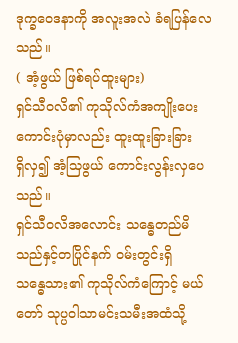ဒုက္ခဝေဒနာကို အလူးအလဲ ခံရပြန်လေသည်။
( အံ့ဖွယ် ဖြစ်ရပ်ထူးများ)
ရှင်သီဝလိ၏ ကုသိုလ်ကံအကျိုးပေးကောင်းပုံမှာလည်း ထူးထူးခြားခြား
ရှိလှ၍ အံ့သြဖွယ် ကောင်းလွန်းလှပေသည်။
ရှင်သီဝလိအလောင်း သန္ဓေတည်မိသည်နှင့်တပြိုင်နက် ၀မ်းတွင်းရှိ
သန္ဓေသား၏ ကုသိုလ်ကံကြောင့် မယ်တော် သုပ္ပဝါသာမင်းသမီးအထံသို့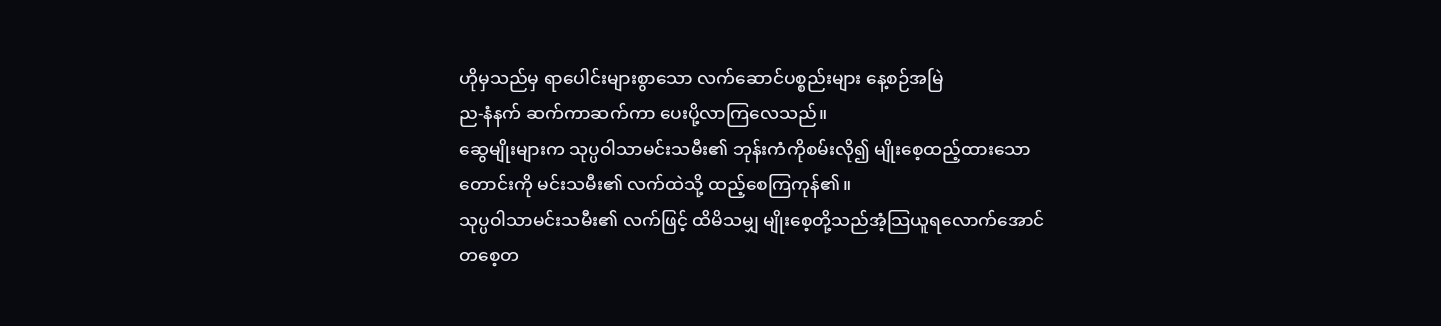ဟိုမှသည်မှ ရာပေါင်းများစွာသော လက်ဆောင်ပစ္စည်းများ နေ့စဉ်အမြဲ
ည-နံနက် ဆက်ကာဆက်ကာ ပေးပို့လာကြလေသည်။
ဆွေမျိုးများက သုပ္ပဝါသာမင်းသမီး၏ ဘုန်းကံကိုစမ်းလို၍ မျိုးစေ့ထည့်ထားသော
တောင်းကို မင်းသမီး၏ လက်ထဲသို့ ထည့်စေကြကုန်၏။
သုပ္ပဝါသာမင်းသမီး၏ လက်ဖြင့် ထိမိသမျှ မျိုးစေ့တို့သည်အံ့သြယူရလောက်အောင်
တစေ့တ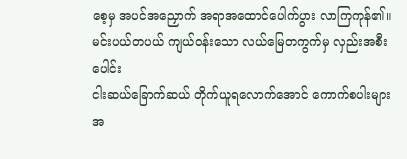စေ့မှ အပင်အညှောက် အရာအထောင်ပေါက်ပွား လာကြကုန်၏။
မင်းပယ်တပယ် ကျယ်ဝန်းသော လယ်မြေတကွက်မှ လှည်းအစီးပေါင်း
ငါးဆယ်ခြောက်ဆယ် တိုက်ယူရလောက်အောင် ကောက်စပါးများ
အ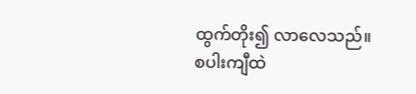ထွက်တိုး၍ လာလေသည်။
စပါးကျီထဲ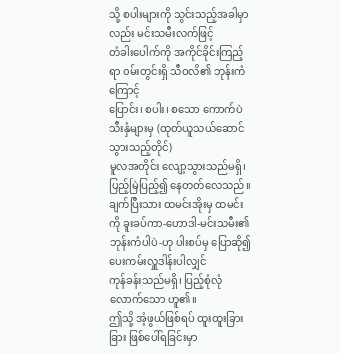သို့ စပါးများကို သွင်းသည့်အခါမှာလည်း မင်းသမီးလက်ဖြင့်
တံခါးပေါက်ကို အကိုင်ခိုင်းကြည့်ရာ ၀မ်းတွင်းရှိ သီဝလိ၏ ဘုန်းကံကြောင့်
ပြောင်း၊ စပါး၊ စသော ကောက်ပဲသီးနှံများမှ (ထုတ်ယူသယ်ဆောင်သွားသည့်တိုင်)
မူလအတိုင်း လျော့သွားသည်မရှိ၊ ပြည့်မြဲပြည့်၍ နေတတ်လေသည်။
ချက်ပြီးသား ထမင်းအိုးမှ ထမင်းကို ခူးခပ်ကာ-ဟောဒါ-မင်းသမီး၏
ဘုန်းကံပါပဲ-ဟု ပါးစပ်မှ ပြောဆို၍ ပေးကမ်းလှူဒါန်းပါလျှင်
ကုန်ခန်းသည်မရှိ၊ ပြည့်စုံလုံလောက်သော ဟူ၏။
ဤသို့ အံ့ဖွယ်ဖြစ်ရပ် ထူးထူးခြားခြား ဖြစ်ပေါ်ရခြင်းမှာ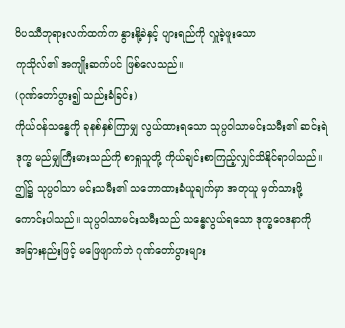၀ိပဿီဘုရားလက်ထက်က နွားနို့ခဲနှင့် ပျားရည်ကို လှူခဲ့ဖူးသော
ကုသိုလ်၏ အကျိုးဆက်ပင် ဖြစ်လေသည်။
(ဂုဏ်တော်ပွား၍ သည်းခံခြင်း)
ကိုယ်ဝန်သန္ဓေကို ခုနစ်နှစ်ကြာမျှ လွယ်ထားရသော သုပ္ပဝါသာမင်းသမီး၏ ဆင်းရဲ
ဒုက္ခ မည်မျှကြီးမားသည်ကို စာရှုသူတို့ ကိုယ်ချင်းစာကြည့်လျှင်သိနိုင်ရာပါသည်။
ဤ၌ သုပ္ပဝါသာ မင်းသမီး၏ သဘောထားခံယူချက်မှာ အတုယူ မှတ်သားဖို့
ကောင်းပါသည်။ သုပ္ပဝါသာမင်းသမီးသည် သန္ဓေလွယ်ရသော ဒုက္ခဝေဒနာကို
အခြားနည်းဖြင့် မဖြေဖျာက်ဘဲ ဂုဏ်တော်ပွားများ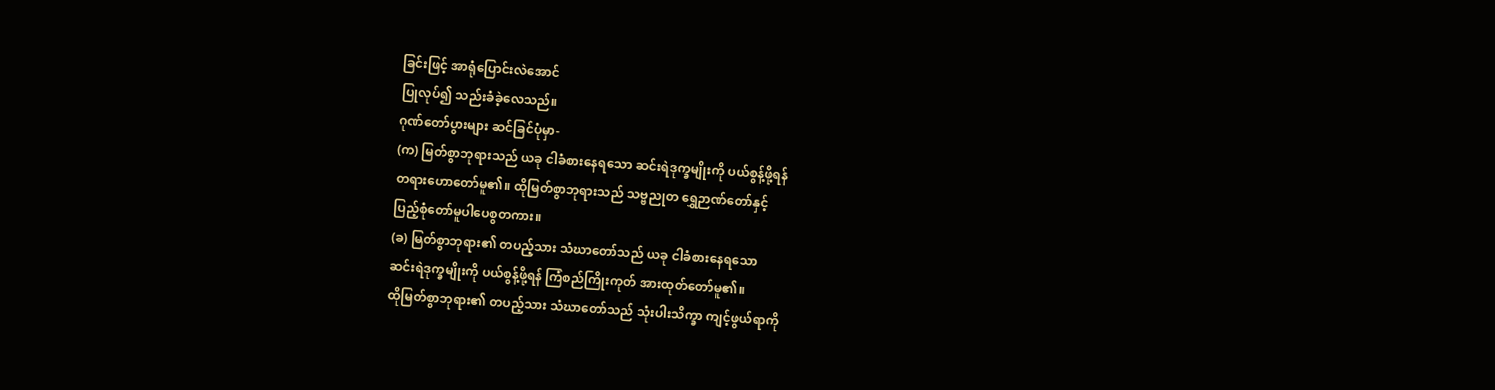ခြင်းဖြင့် အာရုံပြောင်းလဲအောင်
ပြုလုပ်၍ သည်းခံခဲ့လေသည်။
ဂုဏ်တော်ပွားများ ဆင်ခြင်ပုံမှာ-
(က) မြတ်စွာဘုရားသည် ယခု ငါခံစားနေရသော ဆင်းရဲဒုက္ခမျိုးကို ပယ်စွန့်ဖို့ရန်
တရားဟောတော်မူ၏။ ထိုမြတ်စွာဘုရားသည် သဗ္ဗညုတ ရွှေဉာဏ်တော်နှင့်
ပြည့်စုံတော်မူပါပေစွတကား။
(ခ) မြတ်စွာဘုရား၏ တပည့်သား သံဃာတော်သည် ယခု ငါခံစားနေရသော
ဆင်းရဲဒုက္ခမျိုးကို ပယ်စွန့်ဖို့ရန် ကြံစည်ကြိုးကုတ် အားထုတ်တော်မူ၏။
ထိုမြတ်စွာဘုရား၏ တပည့်သား သံဃာတော်သည် သုံးပါးသိက္ခာ ကျင့်ဖွယ်ရာကို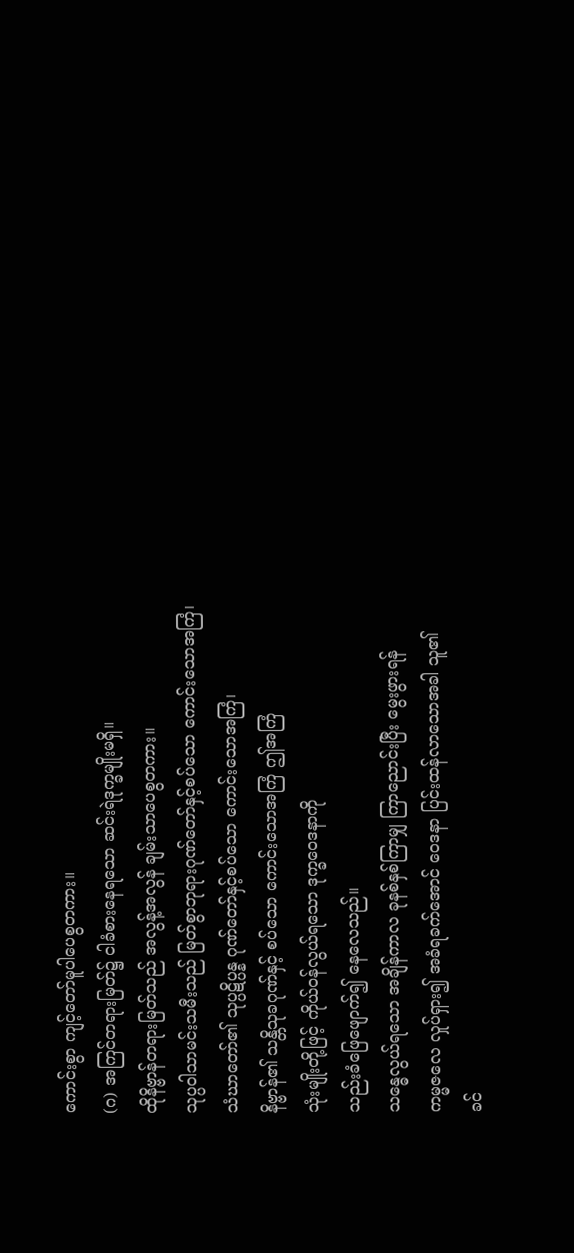ကောင်းစွာ ကျင့်တော်မူပါပေစွတကား။
(ဂ) အကြင်တရားမြတ်၌ ငါခံစားနေရသော ဆင်းရဲဒုက္ခမျိုးမရှိ။
ထိုနိဗ္ဗာန်တရားမြတ်သည် အလွန့်အလွန် ချမ်းသာပေစွတကား။
သုပ္ပဝါသာမင်းသမီးသည် မြတ်စွာဘုရားဂုဏ်တော်နှင့်စပ်သော ကောင်းသောအကြံ၊
သံဃာတော်၏ သုပ္ပဋိပ္ပန္န ဂုဏ်တော်နှင့်စပ်သော ကောင်းသောအကြံ၊
နိဗ္ဗာန်၏ သန္တိသုခဂုဏ်နှင့် စပ်သော ကောင်းသောအကြံ ဤအကြံ
သုံးမျိုးတို့ဖြင့် ကိုယ်ဝန်လွယ်ရသော ဒုက္ခဝေဒနာကို
သည်းခံဖြေဖျောက်၍ နေလေသည်။
သန္ဓေလွယ်ရသော အချိန်ကာလ ခုနစ်နှစ်ကြာမျှ ကြာညောင်းပြီး မွေးဖွားရန်
ကမ္မဇလေ လှုပ်ရှား၍ အခံရခက်အောင် ဝေဒနာ ပြင်းထန်လာသောအခါ သူ၏
ခင်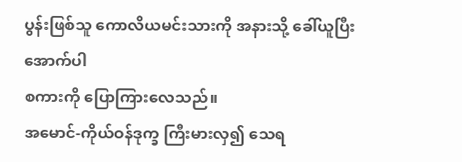ပွန်းဖြစ်သူ ကောလိယမင်းသားကို အနားသို့ ခေါ်ယူပြီး အောက်ပါ
စကားကို ပြောကြားလေသည်။
အမောင်-ကိုယ်ဝန်ဒုက္ခ ကြီးမားလှ၍ သေရ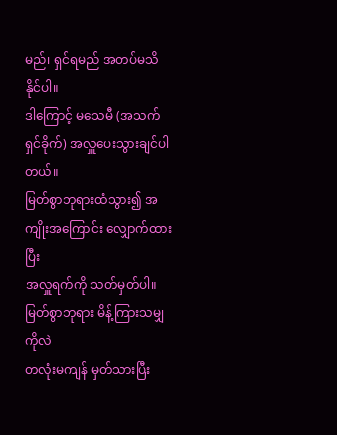မည်၊ ရှင်ရမည် အတပ်မသိနိုင်ပါ။
ဒါကြောင့် မသေမီ (အသက်ရှင်ခိုက်) အလှူပေးသွားချင်ပါတယ်။
မြတ်စွာဘုရားထံသွား၍ အကျိုးအကြောင်း လျှောက်ထားပြီး
အလှူရက်ကို သတ်မှတ်ပါ။ မြတ်စွာဘုရား မိန့်ကြားသမျှကိုလဲ
တလုံးမကျန် မှတ်သားပြီး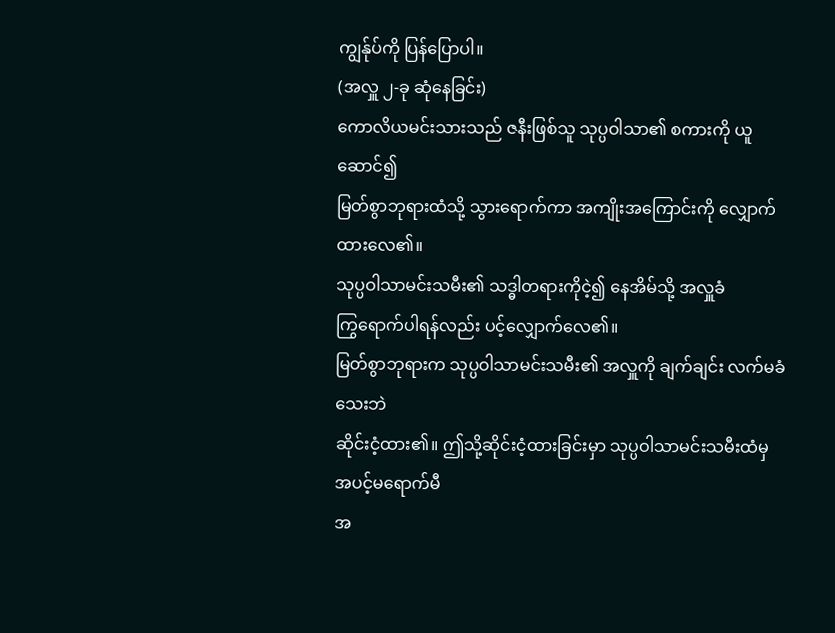ကျွန်ုပ်ကို ပြန်ပြောပါ။
(အလှူ ၂-ခု ဆုံနေခြင်း)
ကောလိယမင်းသားသည် ဇနီးဖြစ်သူ သုပ္ပဝါသာ၏ စကားကို ယူဆောင်၍
မြတ်စွာဘုရားထံသို့ သွားရောက်ကာ အကျိုးအကြောင်းကို လျှောက်ထားလေ၏။
သုပ္ပဝါသာမင်းသမီး၏ သဒ္ဓါတရားကိုငဲ့၍ နေအိမ်သို့ အလှူခံ
ကြွရောက်ပါရန်လည်း ပင့်လျှောက်လေ၏။
မြတ်စွာဘုရားက သုပ္ပဝါသာမင်းသမီး၏ အလှူကို ချက်ချင်း လက်မခံသေးဘဲ
ဆိုင်းငံ့ထား၏။ ဤသို့ဆိုင်းငံ့ထားခြင်းမှာ သုပ္ပဝါသာမင်းသမီးထံမှ အပင့်မရောက်မီ
အ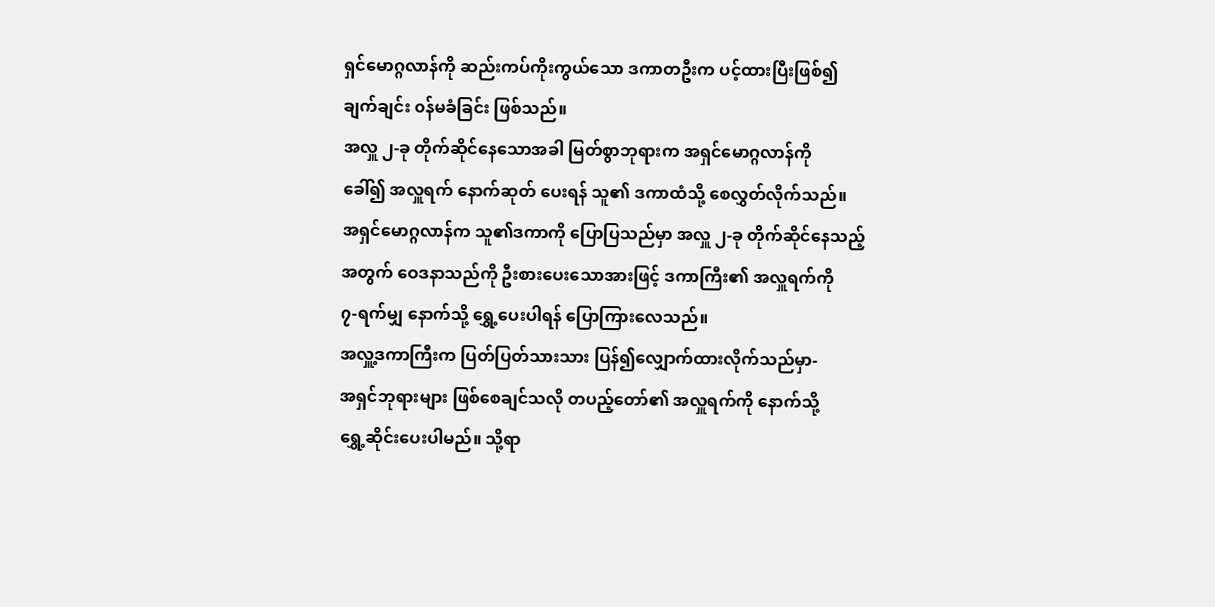ရှင်မောဂ္ဂလာန်ကို ဆည်းကပ်ကိုးကွယ်သော ဒကာတဦးက ပင့်ထားပြီးဖြစ်၍
ချက်ချင်း ၀န်မခံခြင်း ဖြစ်သည်။
အလှူ ၂-ခု တိုက်ဆိုင်နေသောအခါ မြတ်စွာဘုရားက အရှင်မောဂ္ဂလာန်ကို
ခေါ်၍ အလှူရက် နောက်ဆုတ် ပေးရန် သူ၏ ဒကာထံသို့ စေလွှတ်လိုက်သည်။
အရှင်မောဂ္ဂလာန်က သူ၏ဒကာကို ပြောပြသည်မှာ အလှူ ၂-ခု တိုက်ဆိုင်နေသည့်
အတွက် ဝေဒနာသည်ကို ဦးစားပေးသောအားဖြင့် ဒကာကြီး၏ အလှူရက်ကို
၇-ရက်မျှ နောက်သို့ ရွှေ့ပေးပါရန် ပြောကြားလေသည်။
အလှူ့ဒကာကြီးက ပြတ်ပြတ်သားသား ပြန်၍လျှောက်ထားလိုက်သည်မှာ-
အရှင်ဘုရားများ ဖြစ်စေချင်သလို တပည့်တော်၏ အလှူရက်ကို နောက်သို့
ရွှေ့ဆိုင်းပေးပါမည်။ သို့ရာ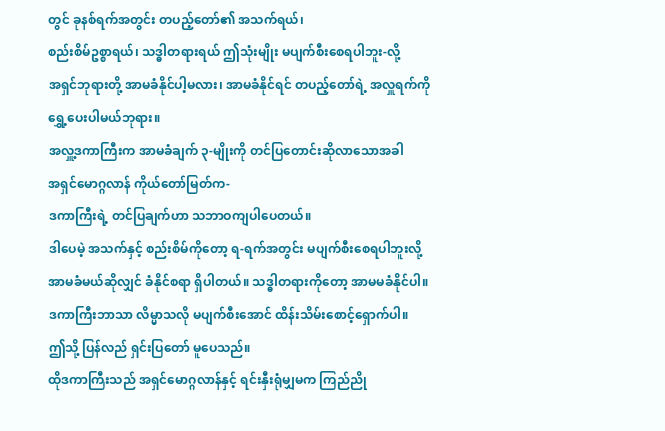တွင် ခုနစ်ရက်အတွင်း တပည့်တော်၏ အသက်ရယ်၊
စည်းစိမ်ဥစ္စာရယ်၊ သဒ္ဓါတရားရယ် ဤသုံးမျိုး မပျက်စီးစေရပါဘူး-လို့
အရှင်ဘုရားတို့ အာမခံနိုင်ပါ့မလား၊ အာမခံနိုင်ရင် တပည့်တော်ရဲ့ အလှူရက်ကို
ရွှေ့ပေးပါမယ်ဘုရား။
အလှူ့ဒကာကြီးက အာမခံချက် ၃-မျိုးကို တင်ပြတောင်းဆိုလာသောအခါ
အရှင်မောဂ္ဂလာန် ကိုယ်တော်မြတ်က-
ဒကာကြီးရဲ့ တင်ပြချက်ဟာ သဘာဝကျပါပေတယ်။
ဒါပေမဲ့ အသက်နှင့် စည်းစိမ်ကိုတော့ ရ-ရက်အတွင်း မပျက်စီးစေရပါဘူးလို့
အာမခံမယ်ဆိုလျှင် ခံနိုင်စရာ ရှိပါတယ်။ သဒ္ဓါတရားကိုတော့ အာမမခံနိုင်ပါ။
ဒကာကြီးဘာသာ လိမ္မာသလို မပျက်စီးအောင် ထိန်းသိမ်းစောင့်ရှောက်ပါ။
ဤသို့ ပြန်လည် ရှင်းပြတော် မူပေသည်။
ထိုဒကာကြီးသည် အရှင်မောဂ္ဂလာန်နှင့် ရင်းနှီးရုံမျှမက ကြည်ညို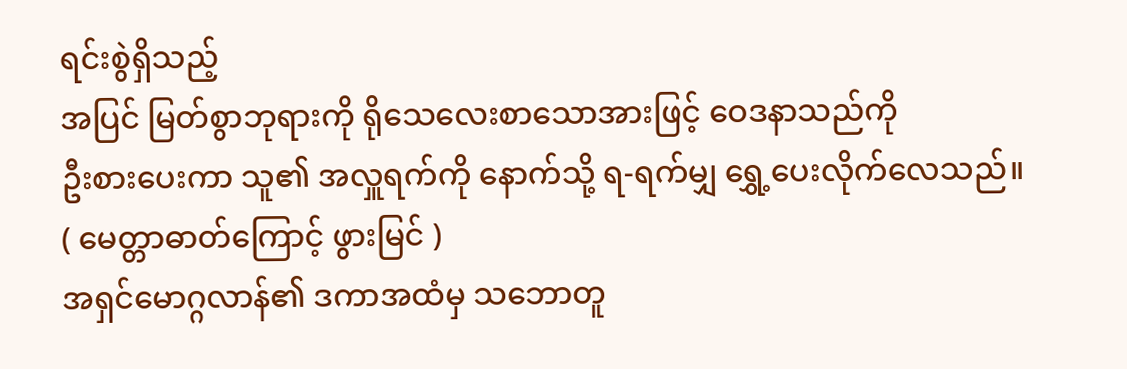ရင်းစွဲရှိသည့်
အပြင် မြတ်စွာဘုရားကို ရိုသေလေးစာသောအားဖြင့် ဝေဒနာသည်ကို
ဦးစားပေးကာ သူ၏ အလှူရက်ကို နောက်သို့ ရ-ရက်မျှ ရွှေ့ပေးလိုက်လေသည်။
( မေတ္တာဓာတ်ကြောင့် ဖွားမြင် )
အရှင်မောဂ္ဂလာန်၏ ဒကာအထံမှ သဘောတူ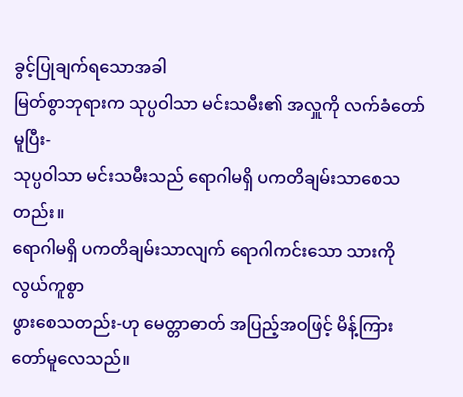ခွင့်ပြုချက်ရသောအခါ
မြတ်စွာဘုရားက သုပ္ပဝါသာ မင်းသမီး၏ အလှူကို လက်ခံတော်မူပြီး-
သုပ္ပဝါသာ မင်းသမီးသည် ရောဂါမရှိ ပကတိချမ်းသာစေသတည်း။
ရောဂါမရှိ ပကတိချမ်းသာလျက် ရောဂါကင်းသော သားကို လွယ်ကူစွာ
ဖွားစေသတည်း-ဟု မေတ္တာဓာတ် အပြည့်အဝဖြင့် မိန့်ကြားတော်မူလေသည်။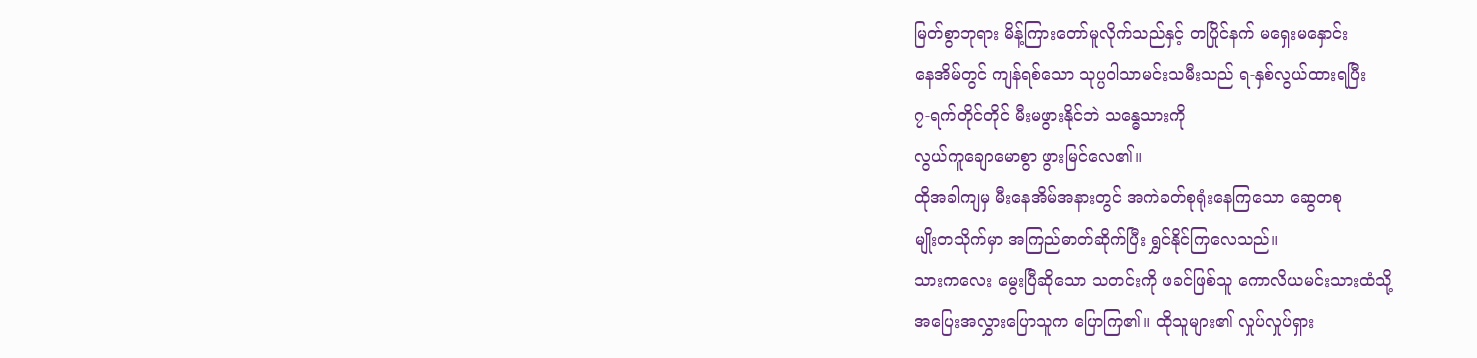မြတ်စွာဘုရား မိန့်ကြားတော်မူလိုက်သည်နှင့် တပြိုင်နက် မရှေးမနှောင်း
နေအိမ်တွင် ကျန်ရစ်သော သုပ္ပဝါသာမင်းသမီးသည် ရ-နှစ်လွယ်ထားရပြီး
၇-ရက်တိုင်တိုင် မီးမဖွားနိုင်ဘဲ သန္ဓေသားကို
လွယ်ကူချောမောစွာ ဖွားမြင်လေ၏။
ထိုအခါကျမှ မီးနေအိမ်အနားတွင် အကဲခတ်စုရုံးနေကြသော ဆွေတစု
မျိုးတသိုက်မှာ အကြည်ဓာတ်ဆိုက်ပြီး ရွှင်နိုင်ကြလေသည်။
သားကလေး မွေးပြီဆိုသော သတင်းကို ဖခင်ဖြစ်သူ ကောလိယမင်းသားထံသို့
အပြေးအလွှားပြောသူက ပြောကြ၏။ ထိုသူများ၏ လှုပ်လှုပ်ရှား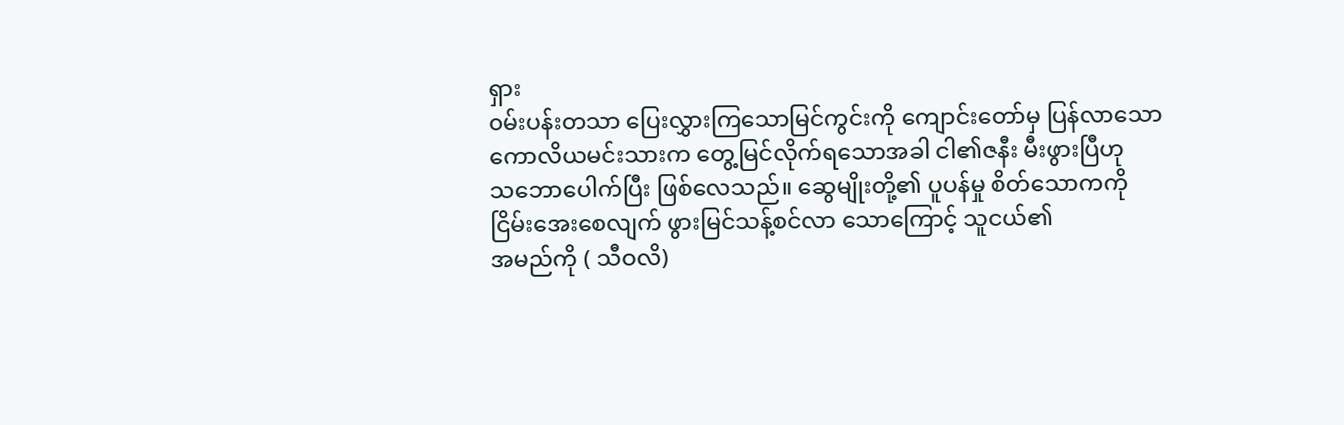ရှား
၀မ်းပန်းတသာ ပြေးလွှားကြသောမြင်ကွင်းကို ကျောင်းတော်မှ ပြန်လာသော
ကောလိယမင်းသားက တွေ့မြင်လိုက်ရသောအခါ ငါ၏ဇနီး မီးဖွားပြီဟု
သဘောပေါက်ပြီး ဖြစ်လေသည်။ ဆွေမျိုးတို့၏ ပူပန်မှု စိတ်သောကကို
ငြိမ်းအေးစေလျက် ဖွားမြင်သန့်စင်လာ သောကြောင့် သူငယ်၏
အမည်ကို ( သီဝလိ)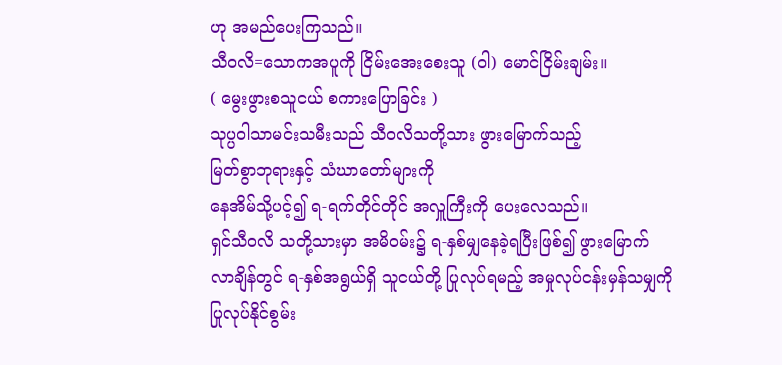ဟု အမည်ပေးကြသည်။
သီဝလိ=သောကအပူကို ငြိမ်းအေးစေးသူ (ဝါ) မောင်ငြိမ်းချမ်း။
( မွေးဖွားစသူငယ် စကားပြောခြင်း )
သုပ္ပဝါသာမင်းသမီးသည် သီဝလိသတို့သား ဖွားမြောက်သည့်
မြတ်စွာဘုရားနှင့် သံဃာတော်များကို
နေအိမ်သို့ပင့်၍ ရ-ရက်တိုင်တိုင် အလှူကြီးကို ပေးလေသည်။
ရှင်သီဝလိ သတို့သားမှာ အမိ၀မ်း၌ ရ-နှစ်မျှနေခဲ့ရပြီးဖြစ်၍ ဖွားမြောက်
လာချိန်တွင် ရ-နှစ်အရွယ်ရှိ သူငယ်တို့ ပြုလုပ်ရမည့် အမှုလုပ်ငန်းမှန်သမျှကို
ပြုလုပ်နိုင်စွမ်း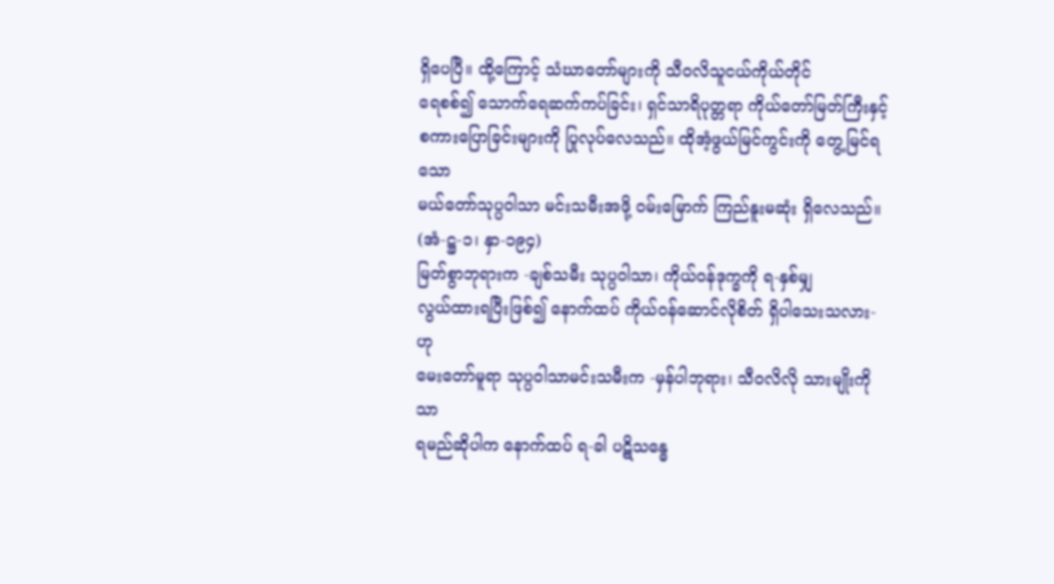ရှိပေပြီ။ ထို့ကြောင့် သံဃာတော်များကို သီဝလိသူငယ်ကိုယ်တိုင်
ရေစစ်၍ သောက်ရေဆက်ကပ်ခြင်း၊ ရှင်သာရိပုတ္တရာ ကိုယ်တော်မြတ်ကြီးနှင့်
စကားပြောခြင်းများကို ပြုလုပ်လေသည်။ ထိုအံ့ဖွယ်မြင်ကွင်းကို တွေ့မြင်ရသော
မယ်တော်သုပ္ပဝါသာ မင်းသမီးအဖို့ ၀မ်းမြောက် ကြည်နူးမဆုံး ရှိလေသည်။
(အံ-ဋ္ဌ-၁၊ နှာ-၁၉၄)
မြတ်စွာဘုရားက -ချစ်သမီး သုပ္ပဝါသာ၊ ကိုယ်ဝန်ဒုက္ခကို ရ-နှစ်မျှ
လွယ်ထားရပြီးဖြစ်၍ နောက်ထပ် ကိုယ်ဝန်ဆောင်လိုစိတ် ရှိပါသေးသလား-ဟု
မေးတော်မူရာ သုပ္ပဝါသာမင်းသမီးက -မှန်ပါဘုရား၊ သီဝလိလို သားမျိုးကိုသာ
ရမည်ဆိုပါက နောက်ထပ် ရ-ခါ ပဋိသန္ဓေ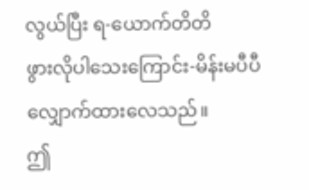လွယ်ပြီး ရ-ယောက်တိတိ
ဖွားလိုပါသေးကြောင်း-မိန်းမပီပီ လျှောက်ထားလေသည်။
ဤ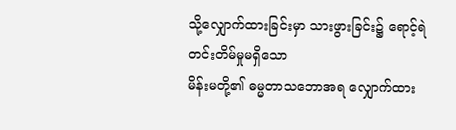သို့လျှောက်ထားခြင်းမှာ သားဖွားခြင်း၌ ရောင့်ရဲတင်းတိမ်မှုမရှိသော
မိန်းမတို့၏ ဓမ္မတာသဘောအရ လျှောက်ထား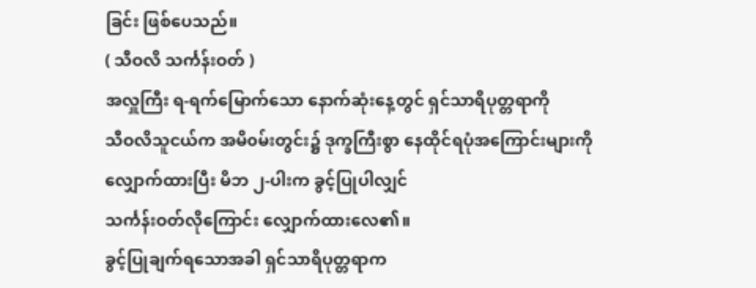ခြင်း ဖြစ်ပေသည်။
( သီဝလိ သင်္ကန်းဝတ် )
အလှူကြီး ရ-ရက်မြောက်သော နောက်ဆုံးနေ့တွင် ရှင်သာရိပုတ္တရာကို
သီဝလိသူငယ်က အမိ၀မ်းတွင်း၌ ဒုက္ခကြီးစွာ နေထိုင်ရပုံအကြောင်းများကို
လျှောက်ထားပြီး မိဘ ၂-ပါးက ခွင့်ပြုပါလျှင်
သင်္ကန်းဝတ်လိုကြောင်း လျှောက်ထားလေ၏။
ခွင့်ပြုချက်ရသောအခါ ရှင်သာရိပုတ္တရာက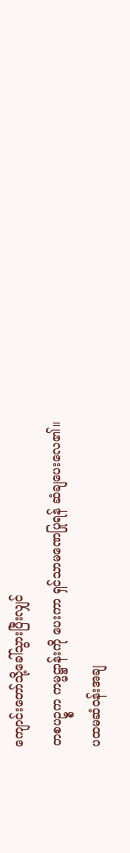ကျောင်းတော်သို့ခေါ်သွားပြီးလျှင်
တစပဥ္စက ကမ္မဋ္ဌာန်းကို ပေးကာ ရှင်သာမဏေပြုရန် ဆံချပေးလေ၏။
ပထမဆံဝန်းအချ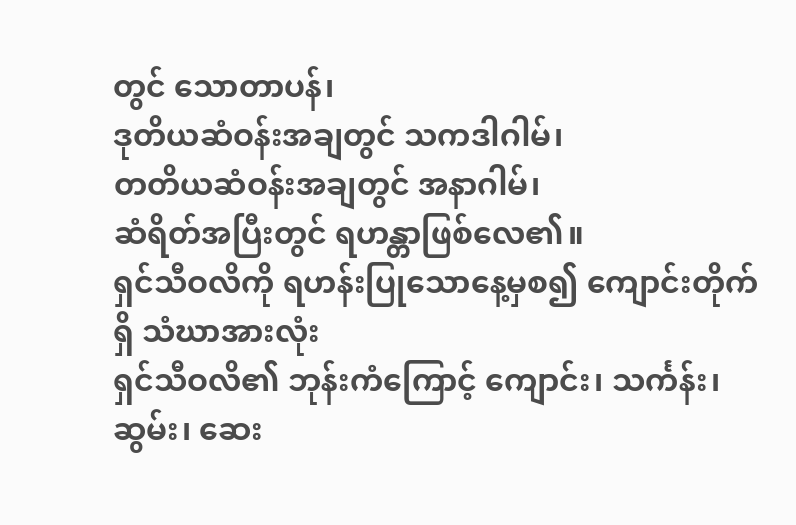တွင် သောတာပန်၊
ဒုတိယဆံဝန်းအချတွင် သကဒါဂါမ်၊
တတိယဆံဝန်းအချတွင် အနာဂါမ်၊
ဆံရိတ်အပြီးတွင် ရဟန္တာဖြစ်လေ၏။
ရှင်သီဝလိကို ရဟန်းပြုသောနေ့မှစ၍ ကျောင်းတိုက်ရှိ သံဃာအားလုံး
ရှင်သီဝလိ၏ ဘုန်းကံကြောင့် ကျောင်း၊ သင်္ကန်း၊ ဆွမ်း၊ ဆေး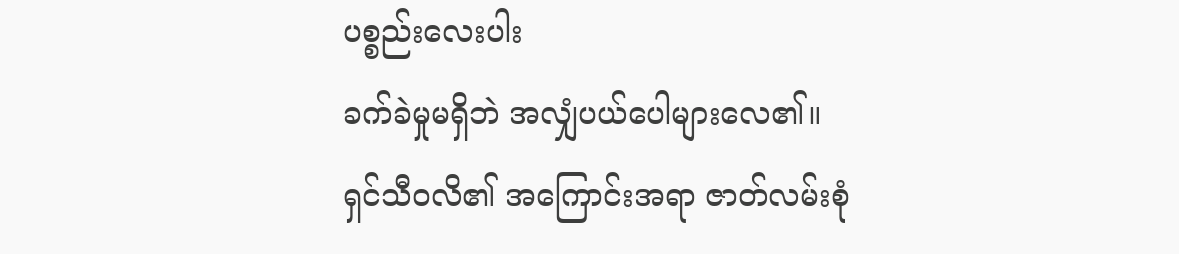ပစ္စည်းလေးပါး
ခက်ခဲမှုမရှိဘဲ အလျှံပယ်ပေါများလေ၏။
ရှင်သီဝလိ၏ အကြောင်းအရာ ဇာတ်လမ်းစုံ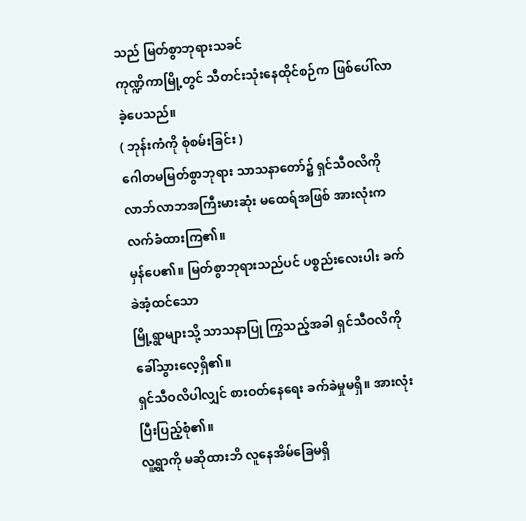သည် မြတ်စွာဘုရားသခင်
ကုဏ္ဍိကာမြို့တွင် သီတင်းသုံးနေထိုင်စဉ်က ဖြစ်ပေါ်လာခဲ့ပေသည်။
( ဘုန်းကံကို စုံစမ်းခြင်း )
ဂေါတမမြတ်စွာဘုရား သာသနာတော်၌ ရှင်သီဝလိကို
လာဘ်လာဘအကြီးမားဆုံး မထေရ်အဖြစ် အားလုံးက လက်ခံထားကြ၏။
မှန်ပေ၏။ မြတ်စွာဘုရားသည်ပင် ပစ္စည်းလေးပါး ခက်ခဲအံ့ထင်သော
မြို့ရွာများသို့ သာသနာပြု ကြွသည့်အခါ ရှင်သီဝလိကို ခေါ်သွားလေ့ရှိ၏။
ရှင်သီဝလိပါလျှင် စားဝတ်နေရေး ခက်ခဲမှုမရှိ။ အားလုံးပြီးပြည့်စုံ၏။
လူ့ရွာကို မဆိုထားဘိ လူနေအိမ်ခြေမရှိ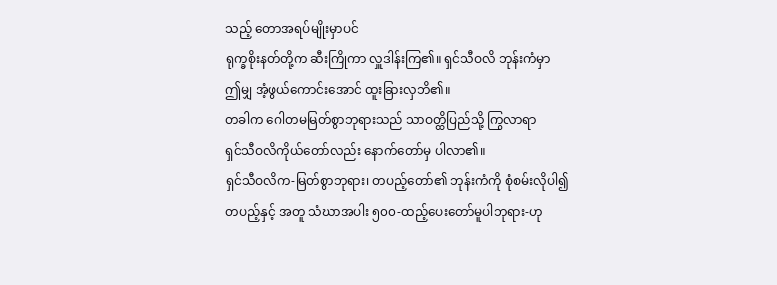သည့် တောအရပ်မျိုးမှာပင်
ရုက္ခစိုးနတ်တို့က ဆီးကြိုကာ လှူဒါန်းကြ၏။ ရှင်သီဝလိ ဘုန်းကံမှာ
ဤမျှ အံ့ဖွယ်ကောင်းအောင် ထူးခြားလှဘိ၏။
တခါက ဂေါတမမြတ်စွာဘုရားသည် သာဝတ္ထိပြည်သို့ ကြွလာရာ
ရှင်သီဝလိကိုယ်တော်လည်း နောက်တော်မှ ပါလာ၏။
ရှင်သီဝလိက-မြတ်စွာဘုရား၊ တပည့်တော်၏ ဘုန်းကံကို စုံစမ်းလိုပါ၍
တပည့်နှင့် အတူ သံဃာအပါး ၅၀၀-ထည့်ပေးတော်မူပါဘုရား-ဟု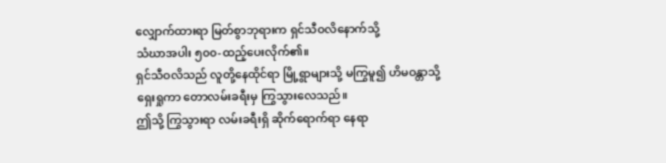လျှောက်ထားရာ မြတ်စွာဘုရားက ရှင်သီဝလိနောက်သို့
သံဃာအပါး ၅၀၀-ထည့်ပေးလိုက်၏။
ရှင်သီဝလိသည် လူတို့နေထိုင်ရာ မြို့ရွာများသို့ မကြွမူ၍ ဟိမဝန္တာသို့
ရှေးရှုကာ တောလမ်းခရီးမှ ကြွသွားလေသည်။
ဤသို့ ကြွသွားရာ လမ်းခရီးရှိ ဆိုက်ရောက်ရာ နေရာ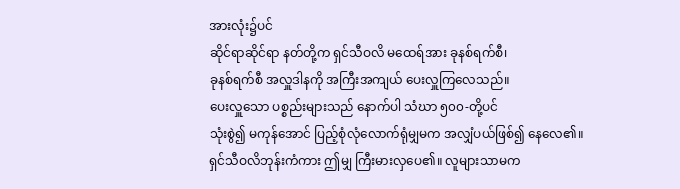အားလုံး၌ပင်
ဆိုင်ရာဆိုင်ရာ နတ်တို့က ရှင်သီဝလိ မထေရ်အား ခုနစ်ရက်စီ၊
ခုနစ်ရက်စီ အလှူဒါနကို အကြီးအကျယ် ပေးလှူကြလေသည်။
ပေးလှူသော ပစ္စည်းများသည် နောက်ပါ သံဃာ ၅၀၀-တို့ပင်
သုံးစွဲ၍ မကုန်အောင် ပြည့်စုံလုံလောက်ရုံမျှမက အလျှံပယ်ဖြစ်၍ နေလေ၏။
ရှင်သီဝလိဘုန်းကံကား ဤမျှ ကြီးမားလှပေ၏။ လူများသာမက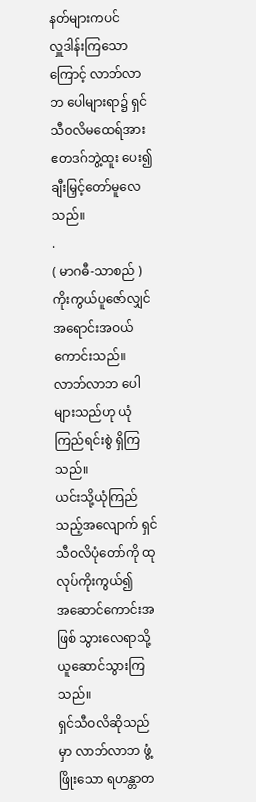နတ်များကပင်
လှူဒါန်းကြသောကြောင့် လာဘ်လာဘ ပေါများရာ၌ ရှင်သီဝလိမထေရ်အား
ဧတဒဂ်ဘွဲ့ထူး ပေး၍ ချီးမြှင့်တော်မူလေသည်။
.
( မာဂဓီ-သာစည် )
ကိုးကွယ်ပူဇော်လျှင် အရောင်းအဝယ် ကောင်းသည်။
လာဘ်လာဘ ပေါများသည်ဟု ယုံကြည်ရင်းစွဲ ရှိကြသည်။
ယင်းသို့ယုံကြည်သည့်အလျောက် ရှင်သီဝလိပုံတော်ကို ထုလုပ်ကိုးကွယ်၍
အဆောင်ကောင်းအဖြစ် သွားလေရာသို့ ယူဆောင်သွားကြသည်။
ရှင်သီဝလိဆိုသည်မှာ လာဘ်လာဘ ဖွံ့ဖြိုးသော ရဟန္တာတ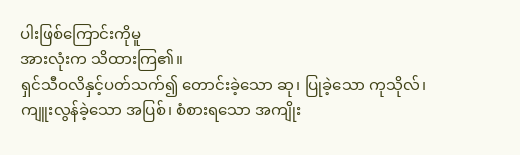ပါးဖြစ်ကြောင်းကိုမူ
အားလုံးက သိထားကြ၏။
ရှင်သီဝလိနှင့်ပတ်သက်၍ တောင်းခဲ့သော ဆု၊ ပြုခဲ့သော ကုသိုလ်၊
ကျူးလွန်ခဲ့သော အပြစ်၊ စံစားရသော အကျိုး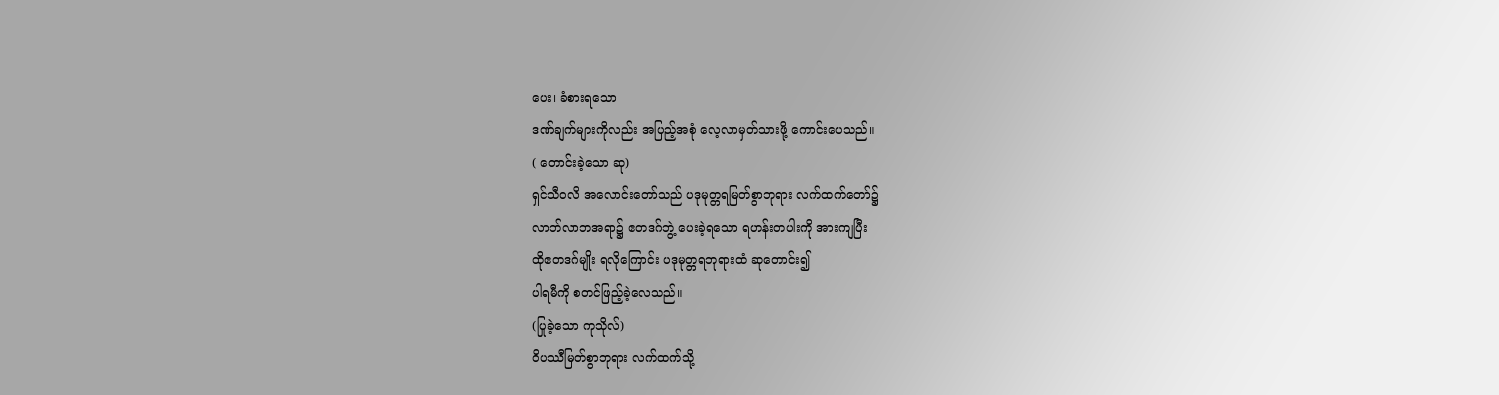ပေး၊ ခံစားရသော
ဒဏ်ချက်များကိုလည်း အပြည့်အစုံ လေ့လာမှတ်သားဖို့ ကောင်းပေသည်။
( တောင်းခဲ့သော ဆု)
ရှင်သီဝလိ အလောင်းတော်သည် ပဒုမုတ္တရမြတ်စွာဘုရား လက်ထက်တော်၌
လာဘ်လာဘအရာ၌ ဧတဒဂ်ဘွဲ့ ပေးခဲ့ရသော ရဟန်းတပါးကို အားကျပြီး
ထိုဧတဒဂ်မျိုး ရလိုကြောင်း ပဒုမုတ္တရဘုရားထံ ဆုတောင်း၍
ပါရမီကို စတင်ဖြည့်ခဲ့လေသည်။
(ပြုခဲ့သော ကုသိုလ်)
၀ိပဿီမြတ်စွာဘုရား လက်ထက်သို့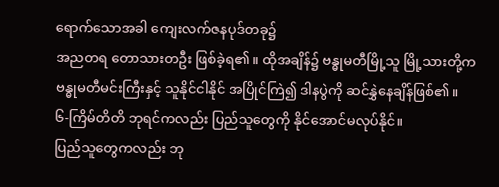ရောက်သောအခါ ကျေးလက်ဇနပုဒ်တခု၌
အညတရ တောသားတဦး ဖြစ်ခဲ့ရ၏။ ထိုအချိန်၌ ဗန္ဓုမတီမြို့သူ မြို့သားတို့က
ဗန္ဓုမတီမင်းကြီးနှင့် သူနိုင်ငါနိုင် အပြိုင်ကြဲ၍ ဒါနပွဲကို ဆင်နွှဲနေချိန်ဖြစ်၏။
၆-ကြိမ်တိတိ ဘုရင်ကလည်း ပြည်သူတွေကို နိုင်အောင်မလုပ်နိုင်။
ပြည်သူတွေကလည်း ဘု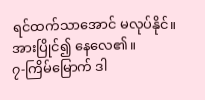ရင်ထက်သာအောင် မလုပ်နိုင်။ အားပြိုင်၍ နေလေ၏။
၇-ကြိမ်မြောက် ဒါ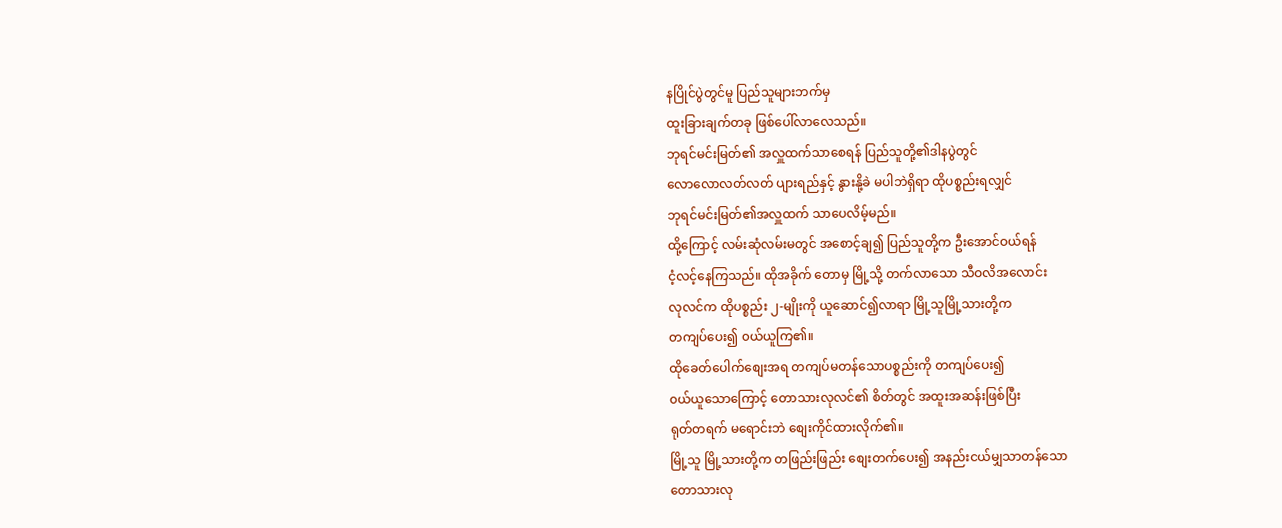နပြိုင်ပွဲတွင်မူ ပြည်သူများဘက်မှ
ထူးခြားချက်တခု ဖြစ်ပေါ်လာလေသည်။
ဘုရင်မင်းမြတ်၏ အလှူထက်သာစေရန် ပြည်သူတို့၏ဒါနပွဲတွင်
လောလောလတ်လတ် ပျားရည်နှင့် နွားနို့ခဲ မပါဘဲရှိရာ ထိုပစ္စည်းရလျှင်
ဘုရင်မင်းမြတ်၏အလှူထက် သာပေလိမ့်မည်။
ထို့ကြောင့် လမ်းဆုံလမ်းမတွင် အစောင့်ချ၍ ပြည်သူတို့က ဦးအောင်ဝယ်ရန်
ငံ့လင့်နေကြသည်။ ထိုအခိုက် တောမှ မြို့သို့ တက်လာသော သီဝလိအလောင်း
လုလင်က ထိုပစ္စည်း ၂-မျိုးကို ယူဆောင်၍လာရာ မြို့သူမြို့သားတို့က
တကျပ်ပေး၍ ၀ယ်ယူကြ၏။
ထိုခေတ်ပေါက်စျေးအရ တကျပ်မတန်သောပစ္စည်းကို တကျပ်ပေး၍
၀ယ်ယူသောကြောင့် တောသားလုလင်၏ စိတ်တွင် အထူးအဆန်းဖြစ်ပြီး
ရုတ်တရက် မရောင်းဘဲ စျေးကိုင်ထားလိုက်၏။
မြို့သူ မြို့သားတို့က တဖြည်းဖြည်း စျေးတက်ပေး၍ အနည်းငယ်မျှသာတန်သော
တောသားလု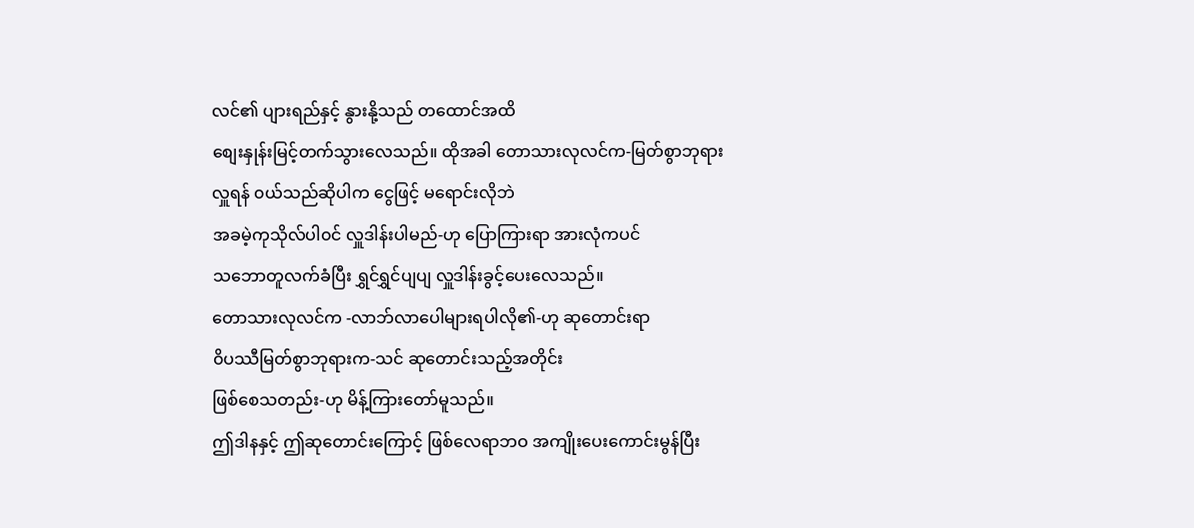လင်၏ ပျားရည်နှင့် နွားနို့သည် တထောင်အထိ
စျေးနှုန်းမြင့်တက်သွားလေသည်။ ထိုအခါ တောသားလုလင်က-မြတ်စွာဘုရား
လှူရန် ၀ယ်သည်ဆိုပါက ငွေဖြင့် မရောင်းလိုဘဲ
အခမဲ့ကုသိုလ်ပါ၀င် လှူဒါန်းပါမည်-ဟု ပြောကြားရာ အားလုံကပင်
သဘောတူလက်ခံပြီး ရွှင်ရွှင်ပျပျ လှူဒါန်းခွင့်ပေးလေသည်။
တောသားလုလင်က -လာဘ်လာပေါများရပါလို၏-ဟု ဆုတောင်းရာ
၀ိပဿီမြတ်စွာဘုရားက-သင် ဆုတောင်းသည့်အတိုင်း
ဖြစ်စေသတည်း-ဟု မိန့်ကြားတော်မူသည်။
ဤဒါနနှင့် ဤဆုတောင်းကြောင့် ဖြစ်လေရာဘဝ အကျိုးပေးကောင်းမွန်ပြီး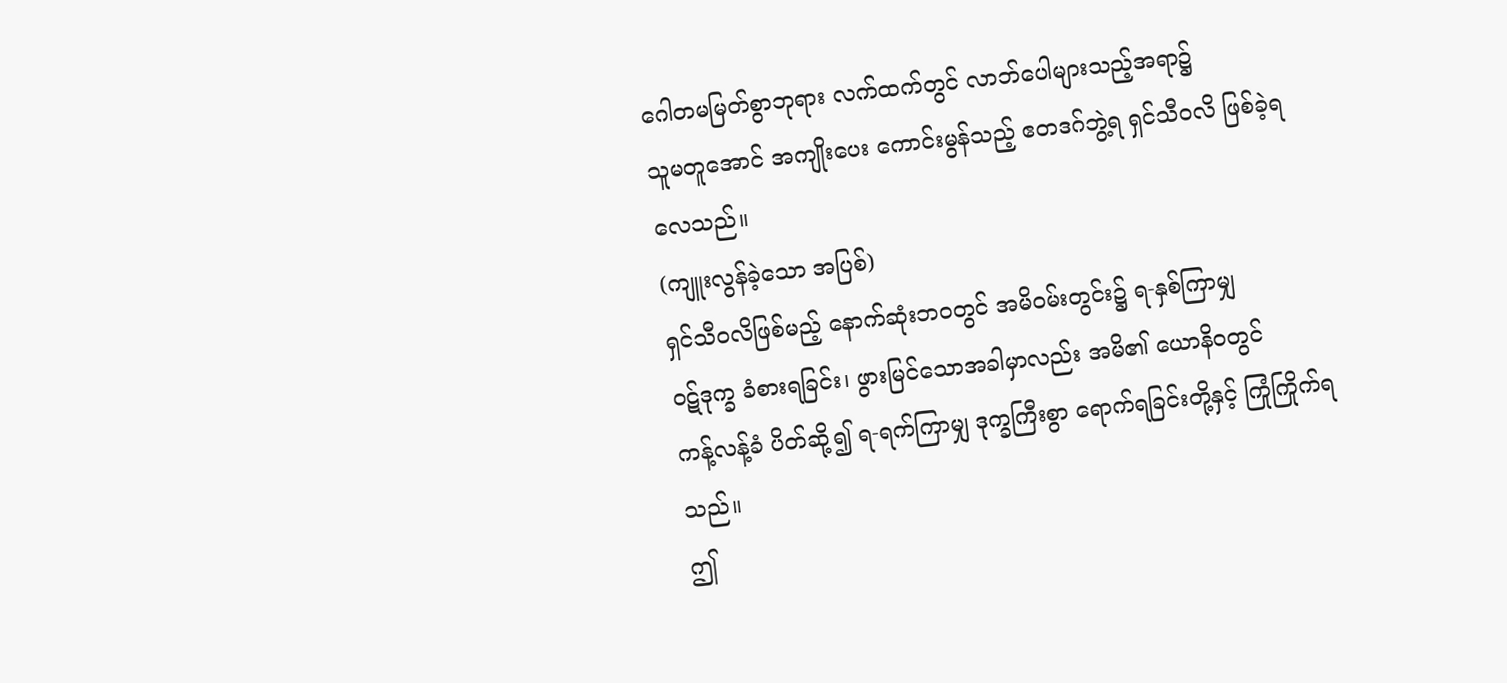ဂေါတမမြတ်စွာဘုရား လက်ထက်တွင် လာဘ်ပေါများသည့်အရာ၌
သူမတူအောင် အကျိုးပေး ကောင်းမွန်သည့် ဧတဒဂ်ဘွဲ့ရ ရှင်သီဝလိ ဖြစ်ခဲ့ရလေသည်။
(ကျူးလွန်ခဲ့သော အပြစ်)
ရှင်သီဝလိဖြစ်မည့် နောက်ဆုံးဘဝတွင် အမိ၀မ်းတွင်း၌ ရ-နှစ်ကြာမျှ
၀ဋ်ဒုက္ခ ခံစားရခြင်း၊ ဖွားမြင်သောအခါမှာလည်း အမိ၏ ယောနိ၀တွင်
ကန့်လန့်ခံ ပိတ်ဆို့၍ ရ-ရက်ကြာမျှ ဒုက္ခကြီးစွာ ရောက်ရခြင်းတို့နှင့် ကြုံကြိုက်ရသည်။
ဤ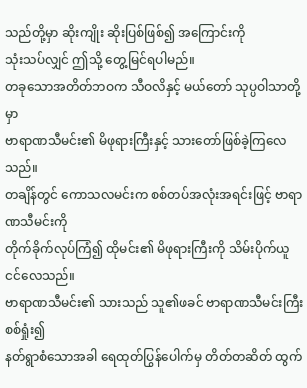သည်တို့မှာ ဆိုးကျိုး ဆိုးပြစ်ဖြစ်၍ အကြောင်းကို
သုံးသပ်လျှင် ဤသို့ တွေ့မြင်ရပါမည်။
တခုသောအတိတ်ဘဝက သီဝလိနှင့် မယ်တော် သုပ္ပဝါသာတို့မှာ
ဗာရာဏသီမင်း၏ မိဖုရားကြီးနှင့် သားတော်ဖြစ်ခဲ့ကြလေသည်။
တချိန်တွင် ကောသလမင်းက စစ်တပ်အလုံးအရင်းဖြင့် ဗာရာဏသီမင်းကို
တိုက်ခိုက်လုပ်ကြံ၍ ထိုမင်း၏ မိဖုရားကြီးကို သိမ်းပိုက်ယူငင်လေသည်။
ဗာရာဏသီမင်း၏ သားသည် သူ၏ဖခင် ဗာရာဏသီမင်းကြီး စစ်ရှုံး၍
နတ်ရွာစံသောအခါ ရေထုတ်ပြွန်ပေါက်မှ တိတ်တဆိတ် ထွက်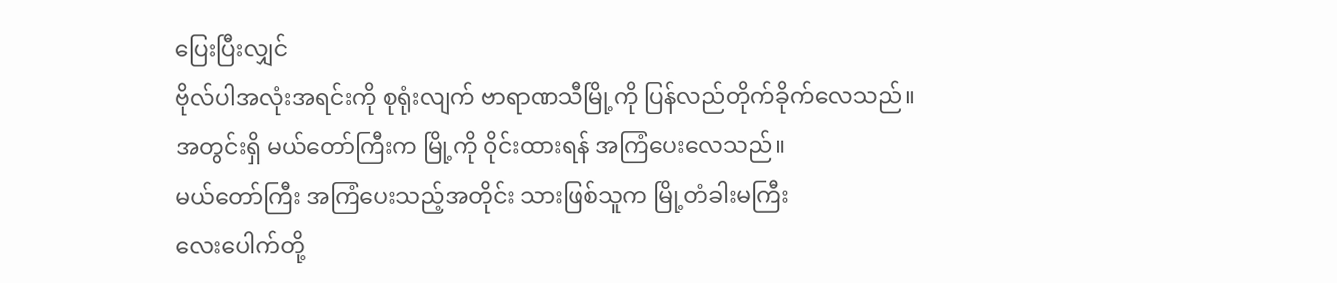ပြေးပြီးလျှင်
ဗိုလ်ပါအလုံးအရင်းကို စုရုံးလျက် ဗာရာဏသီမြို့ကို ပြန်လည်တိုက်ခိုက်လေသည်။
အတွင်းရှိ မယ်တော်ကြီးက မြို့ကို ၀ိုင်းထားရန် အကြံပေးလေသည်။
မယ်တော်ကြီး အကြံပေးသည့်အတိုင်း သားဖြစ်သူက မြို့တံခါးမကြီး
လေးပေါက်တို့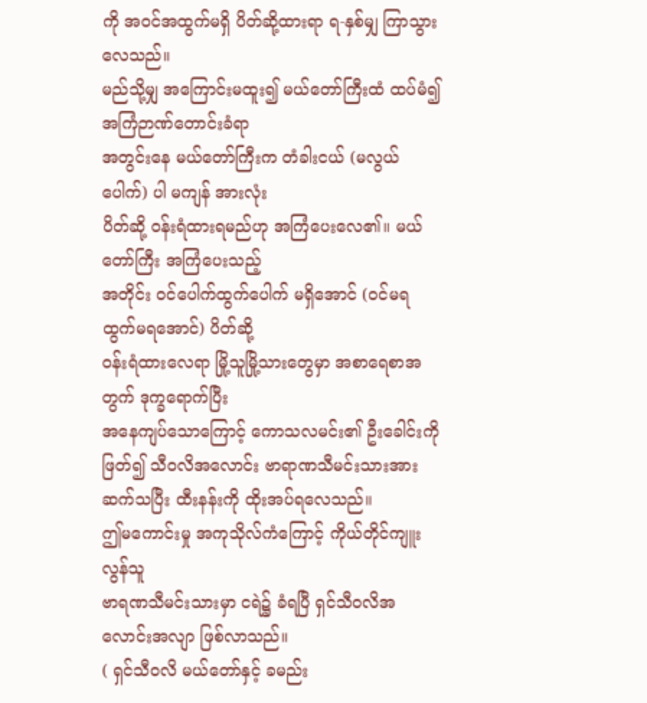ကို အဝင်အထွက်မရှိ ပိတ်ဆို့ထားရာ ရ-နှစ်မျှ ကြာသွားလေသည်။
မည်သို့မျှ အကြောင်းမထူး၍ မယ်တော်ကြီးထံ ထပ်မံ၍ အကြံဉာဏ်တောင်းခံရာ
အတွင်းနေ မယ်တော်ကြီးက တံခါးငယ် (မလွယ်ပေါက်) ပါ မကျန် အားလုံး
ပိတ်ဆို့ ၀န်းရံထားရမည်ဟု အကြံပေးလေ၏။ မယ်တော်ကြီး အကြံပေးသည့်
အတိုင်း ၀င်ပေါက်ထွက်ပေါက် မရှိအောင် (၀င်မရ ထွက်မရအောင်) ပိတ်ဆို့
၀န်းရံထားလေရာ မြို့သူမြို့သားတွေမှာ အစာရေစာအတွက် ဒုက္ခရောက်ပြီး
အနေကျပ်သောကြောင့် ကောသလမင်း၏ ဦးခေါင်းကို ဖြတ်၍ သီဝလိအလောင်း ဗာရာဏသီမင်းသားအား ဆက်သပြီး ထီးနန်းကို ထိုးအပ်ရလေသည်။
ဤမကောင်းမှု အကုသိုလ်ကံကြောင့် ကိုယ်တိုင်ကျူးလွန်သူ
ဗာရဏသီမင်းသားမှာ ငရဲ၌ ခံရပြီ ရှင်သီဝလိအလောင်းအလျာ ဖြစ်လာသည်။
( ရှင်သီဝလိ မယ်တော်နှင့် ခမည်း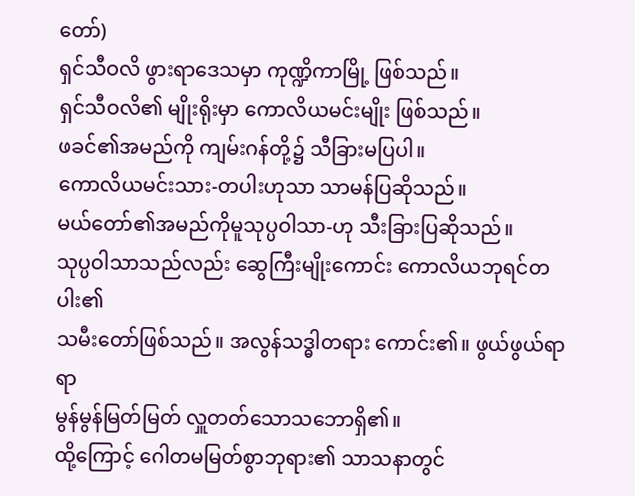တော်)
ရှင်သီဝလိ ဖွားရာဒေသမှာ ကုဏ္ဍိကာမြို့ ဖြစ်သည်။
ရှင်သီဝလိ၏ မျိုးရိုးမှာ ကောလိယမင်းမျိုး ဖြစ်သည်။
ဖခင်၏အမည်ကို ကျမ်းဂန်တို့၌ သီခြားမပြပါ။
ကောလိယမင်းသား-တပါးဟုသာ သာမန်ပြဆိုသည်။
မယ်တော်၏အမည်ကိုမူသုပ္ပဝါသာ-ဟု သီးခြားပြဆိုသည်။
သုပ္ပဝါသာသည်လည်း ဆွေကြီးမျိုးကောင်း ကောလိယဘုရင်တပါး၏
သမီးတော်ဖြစ်သည်။ အလွန်သဒ္ဓါတရား ကောင်း၏။ ဖွယ်ဖွယ်ရာရာ
မွန်မွန်မြတ်မြတ် လှူတတ်သောသဘောရှိ၏။
ထို့ကြောင့် ဂေါတမမြတ်စွာဘုရား၏ သာသနာတွင်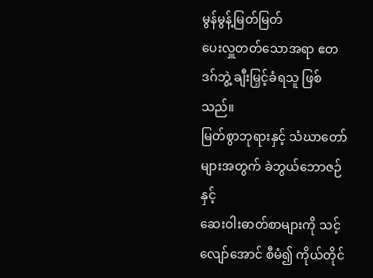မွန်မွန့်မြတ်မြတ်
ပေးလှူတတ်သောအရာ ဧတဒဂ်ဘွဲ့ ချီးမြှင့်ခံရသူ ဖြစ်သည်။
မြတ်စွာဘုရားနှင့် သံဃာတော်များအတွက် ခဲဘွယ်ဘောဇဉ်နှင့်
ဆေးဝါးဓာတ်စာများကို သင့်လျော်အောင် စီမံ၍ ကိုယ်တိုင်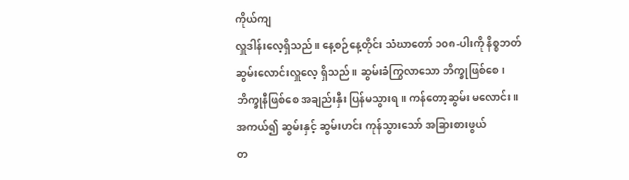ကိုယ်ကျ
လှူဒါန်းလေ့ရှိသည်။ နေ့စဉ်နေ့တိုင်း သံဃာတော် ၁၀၈-ပါးကို နိစ္စဘတ်
ဆွမ်းလောင်းလှူလေ့ ရှိသည်။ ဆွမ်းခံကြွလာသော ဘိက္ခုဖြစ်စေ၊
ဘိက္ခုနီဖြစ်စေ အချည်းနှီး ပြန်မသွားရ။ ကန်တော့ဆွမ်း မလောင်း။
အကယ်၍ ဆွမ်းနှင့် ဆွမ်းဟင်း ကုန်သွားသော် အခြားစားဖွယ်
တ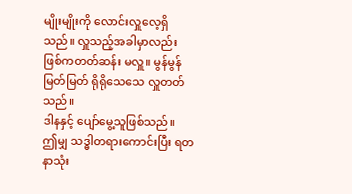မျိုးမျိုးကို လောင်းလှူလေ့ရှိသည်။ လှူသည့်အခါမှာလည်း
ဖြစ်ကတတ်ဆန်း မလှူ။ မွန်မွန်မြတ်မြတ် ရိုရိုသေသေ လှူတတ်သည်။
ဒါနနှင့် ပျော်မွေ့သူဖြစ်သည်။
ဤမျှ သဒ္ဓါတရားကောင်းပြီး ရတနာသုံး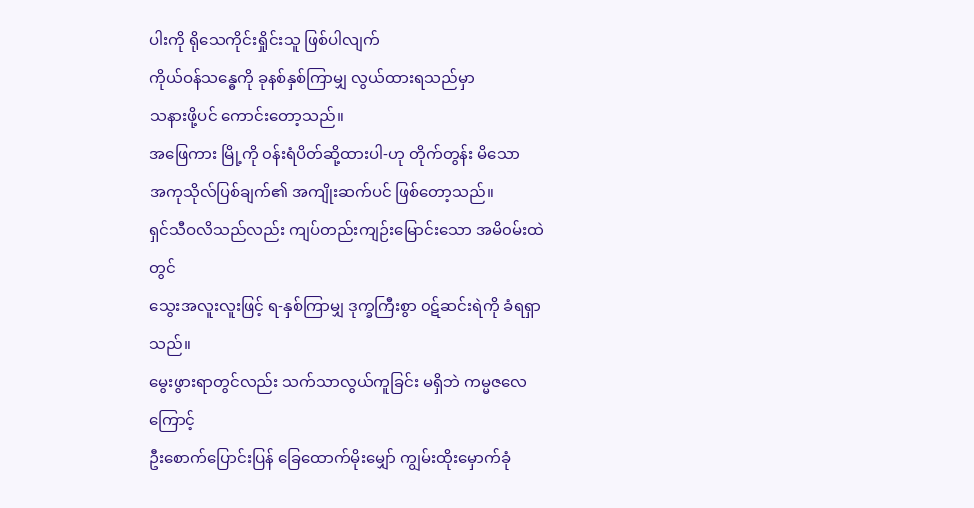ပါးကို ရိုသေကိုင်းရှိုင်းသူ ဖြစ်ပါလျက်
ကိုယ်ဝန်သန္ဓေကို ခုနစ်နှစ်ကြာမျှ လွယ်ထားရသည်မှာ
သနားဖို့ပင် ကောင်းတော့သည်။
အဖြေကား မြို့ကို ၀န်းရံပိတ်ဆို့ထားပါ-ဟု တိုက်တွန်း မိသော
အကုသိုလ်ပြစ်ချက်၏ အကျိုးဆက်ပင် ဖြစ်တော့သည်။
ရှင်သီဝလိသည်လည်း ကျပ်တည်းကျဉ်းမြောင်းသော အမိ၀မ်းထဲတွင်
သွေးအလူးလူးဖြင့် ရ-နှစ်ကြာမျှ ဒုက္ခကြီးစွာ ၀ဋ်ဆင်းရဲကို ခံရရှာသည်။
မွေးဖွားရာတွင်လည်း သက်သာလွယ်ကူခြင်း မရှိဘဲ ကမ္မဇလေကြောင့်
ဦးစောက်ပြောင်းပြန် ခြေထောက်မိုးမျှော် ကျွမ်းထိုးမှောက်ခုံ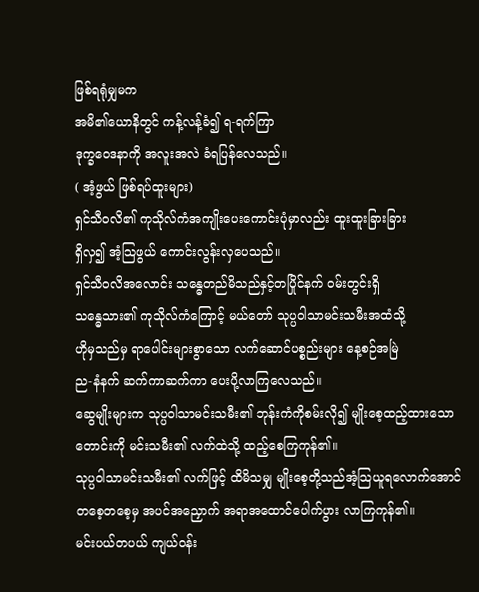ဖြစ်ရရုံမျှမက
အမိ၏ယောနိတွင် ကန့်လန့်ခံ၍ ရ-ရက်ကြာ
ဒုက္ခဝေဒနာကို အလူးအလဲ ခံရပြန်လေသည်။
( အံ့ဖွယ် ဖြစ်ရပ်ထူးများ)
ရှင်သီဝလိ၏ ကုသိုလ်ကံအကျိုးပေးကောင်းပုံမှာလည်း ထူးထူးခြားခြား
ရှိလှ၍ အံ့သြဖွယ် ကောင်းလွန်းလှပေသည်။
ရှင်သီဝလိအလောင်း သန္ဓေတည်မိသည်နှင့်တပြိုင်နက် ၀မ်းတွင်းရှိ
သန္ဓေသား၏ ကုသိုလ်ကံကြောင့် မယ်တော် သုပ္ပဝါသာမင်းသမီးအထံသို့
ဟိုမှသည်မှ ရာပေါင်းများစွာသော လက်ဆောင်ပစ္စည်းများ နေ့စဉ်အမြဲ
ည-နံနက် ဆက်ကာဆက်ကာ ပေးပို့လာကြလေသည်။
ဆွေမျိုးများက သုပ္ပဝါသာမင်းသမီး၏ ဘုန်းကံကိုစမ်းလို၍ မျိုးစေ့ထည့်ထားသော
တောင်းကို မင်းသမီး၏ လက်ထဲသို့ ထည့်စေကြကုန်၏။
သုပ္ပဝါသာမင်းသမီး၏ လက်ဖြင့် ထိမိသမျှ မျိုးစေ့တို့သည်အံ့သြယူရလောက်အောင်
တစေ့တစေ့မှ အပင်အညှောက် အရာအထောင်ပေါက်ပွား လာကြကုန်၏။
မင်းပယ်တပယ် ကျယ်ဝန်း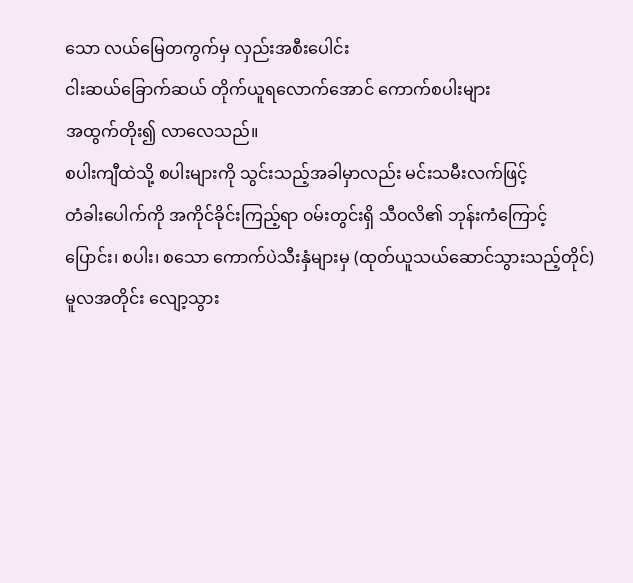သော လယ်မြေတကွက်မှ လှည်းအစီးပေါင်း
ငါးဆယ်ခြောက်ဆယ် တိုက်ယူရလောက်အောင် ကောက်စပါးများ
အထွက်တိုး၍ လာလေသည်။
စပါးကျီထဲသို့ စပါးများကို သွင်းသည့်အခါမှာလည်း မင်းသမီးလက်ဖြင့်
တံခါးပေါက်ကို အကိုင်ခိုင်းကြည့်ရာ ၀မ်းတွင်းရှိ သီဝလိ၏ ဘုန်းကံကြောင့်
ပြောင်း၊ စပါး၊ စသော ကောက်ပဲသီးနှံများမှ (ထုတ်ယူသယ်ဆောင်သွားသည့်တိုင်)
မူလအတိုင်း လျော့သွား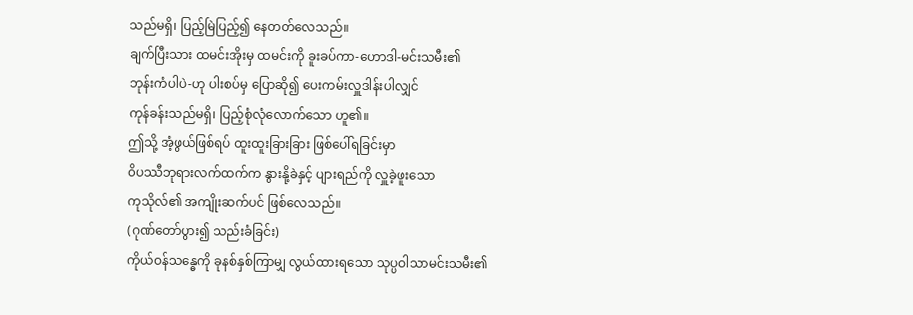သည်မရှိ၊ ပြည့်မြဲပြည့်၍ နေတတ်လေသည်။
ချက်ပြီးသား ထမင်းအိုးမှ ထမင်းကို ခူးခပ်ကာ-ဟောဒါ-မင်းသမီး၏
ဘုန်းကံပါပဲ-ဟု ပါးစပ်မှ ပြောဆို၍ ပေးကမ်းလှူဒါန်းပါလျှင်
ကုန်ခန်းသည်မရှိ၊ ပြည့်စုံလုံလောက်သော ဟူ၏။
ဤသို့ အံ့ဖွယ်ဖြစ်ရပ် ထူးထူးခြားခြား ဖြစ်ပေါ်ရခြင်းမှာ
၀ိပဿီဘုရားလက်ထက်က နွားနို့ခဲနှင့် ပျားရည်ကို လှူခဲ့ဖူးသော
ကုသိုလ်၏ အကျိုးဆက်ပင် ဖြစ်လေသည်။
(ဂုဏ်တော်ပွား၍ သည်းခံခြင်း)
ကိုယ်ဝန်သန္ဓေကို ခုနစ်နှစ်ကြာမျှ လွယ်ထားရသော သုပ္ပဝါသာမင်းသမီး၏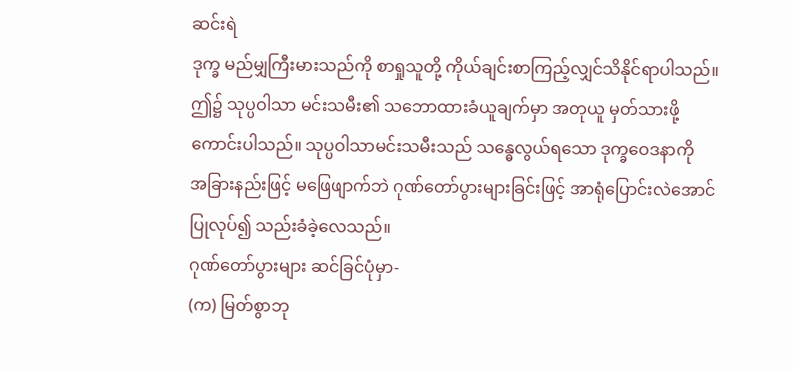ဆင်းရဲ
ဒုက္ခ မည်မျှကြီးမားသည်ကို စာရှုသူတို့ ကိုယ်ချင်းစာကြည့်လျှင်သိနိုင်ရာပါသည်။
ဤ၌ သုပ္ပဝါသာ မင်းသမီး၏ သဘောထားခံယူချက်မှာ အတုယူ မှတ်သားဖို့
ကောင်းပါသည်။ သုပ္ပဝါသာမင်းသမီးသည် သန္ဓေလွယ်ရသော ဒုက္ခဝေဒနာကို
အခြားနည်းဖြင့် မဖြေဖျာက်ဘဲ ဂုဏ်တော်ပွားများခြင်းဖြင့် အာရုံပြောင်းလဲအောင်
ပြုလုပ်၍ သည်းခံခဲ့လေသည်။
ဂုဏ်တော်ပွားများ ဆင်ခြင်ပုံမှာ-
(က) မြတ်စွာဘု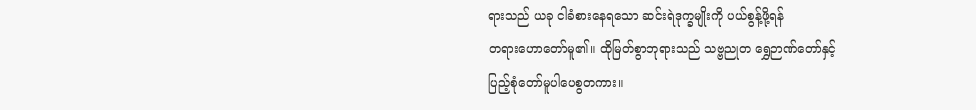ရားသည် ယခု ငါခံစားနေရသော ဆင်းရဲဒုက္ခမျိုးကို ပယ်စွန့်ဖို့ရန်
တရားဟောတော်မူ၏။ ထိုမြတ်စွာဘုရားသည် သဗ္ဗညုတ ရွှေဉာဏ်တော်နှင့်
ပြည့်စုံတော်မူပါပေစွတကား။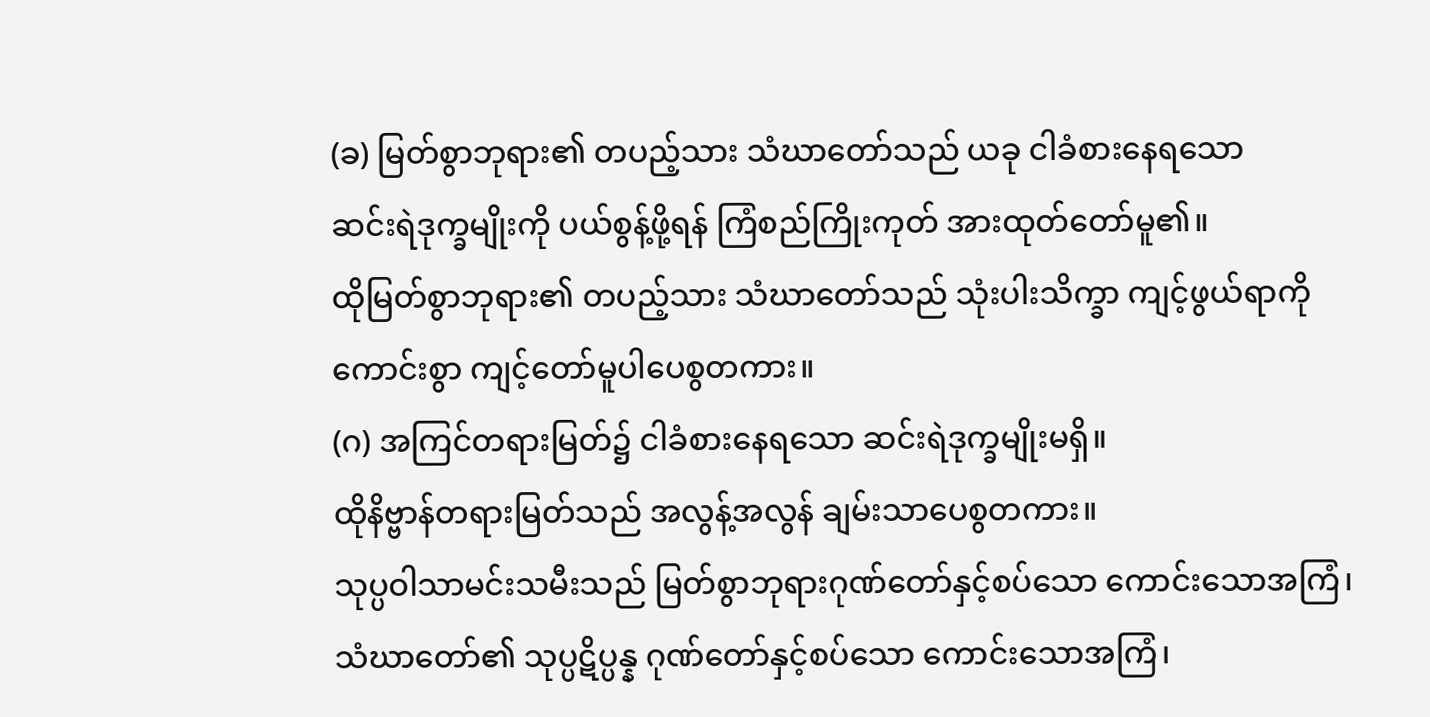(ခ) မြတ်စွာဘုရား၏ တပည့်သား သံဃာတော်သည် ယခု ငါခံစားနေရသော
ဆင်းရဲဒုက္ခမျိုးကို ပယ်စွန့်ဖို့ရန် ကြံစည်ကြိုးကုတ် အားထုတ်တော်မူ၏။
ထိုမြတ်စွာဘုရား၏ တပည့်သား သံဃာတော်သည် သုံးပါးသိက္ခာ ကျင့်ဖွယ်ရာကို
ကောင်းစွာ ကျင့်တော်မူပါပေစွတကား။
(ဂ) အကြင်တရားမြတ်၌ ငါခံစားနေရသော ဆင်းရဲဒုက္ခမျိုးမရှိ။
ထိုနိဗ္ဗာန်တရားမြတ်သည် အလွန့်အလွန် ချမ်းသာပေစွတကား။
သုပ္ပဝါသာမင်းသမီးသည် မြတ်စွာဘုရားဂုဏ်တော်နှင့်စပ်သော ကောင်းသောအကြံ၊
သံဃာတော်၏ သုပ္ပဋိပ္ပန္န ဂုဏ်တော်နှင့်စပ်သော ကောင်းသောအကြံ၊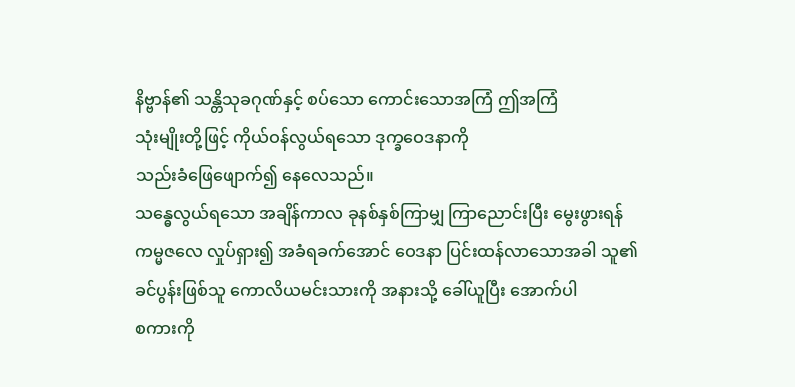နိဗ္ဗာန်၏ သန္တိသုခဂုဏ်နှင့် စပ်သော ကောင်းသောအကြံ ဤအကြံ
သုံးမျိုးတို့ဖြင့် ကိုယ်ဝန်လွယ်ရသော ဒုက္ခဝေဒနာကို
သည်းခံဖြေဖျောက်၍ နေလေသည်။
သန္ဓေလွယ်ရသော အချိန်ကာလ ခုနစ်နှစ်ကြာမျှ ကြာညောင်းပြီး မွေးဖွားရန်
ကမ္မဇလေ လှုပ်ရှား၍ အခံရခက်အောင် ဝေဒနာ ပြင်းထန်လာသောအခါ သူ၏
ခင်ပွန်းဖြစ်သူ ကောလိယမင်းသားကို အနားသို့ ခေါ်ယူပြီး အောက်ပါ
စကားကို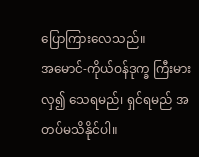ပြောကြားလေသည်။
အမောင်-ကိုယ်ဝန်ဒုက္ခ ကြီးမားလှ၍ သေရမည်၊ ရှင်ရမည် အတပ်မသိနိုင်ပါ။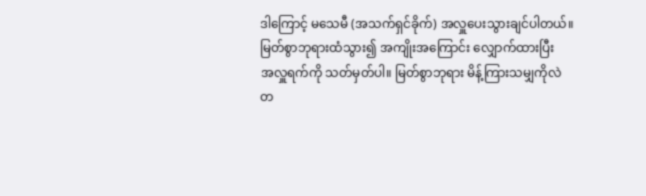ဒါကြောင့် မသေမီ (အသက်ရှင်ခိုက်) အလှူပေးသွားချင်ပါတယ်။
မြတ်စွာဘုရားထံသွား၍ အကျိုးအကြောင်း လျှောက်ထားပြီး
အလှူရက်ကို သတ်မှတ်ပါ။ မြတ်စွာဘုရား မိန့်ကြားသမျှကိုလဲ
တ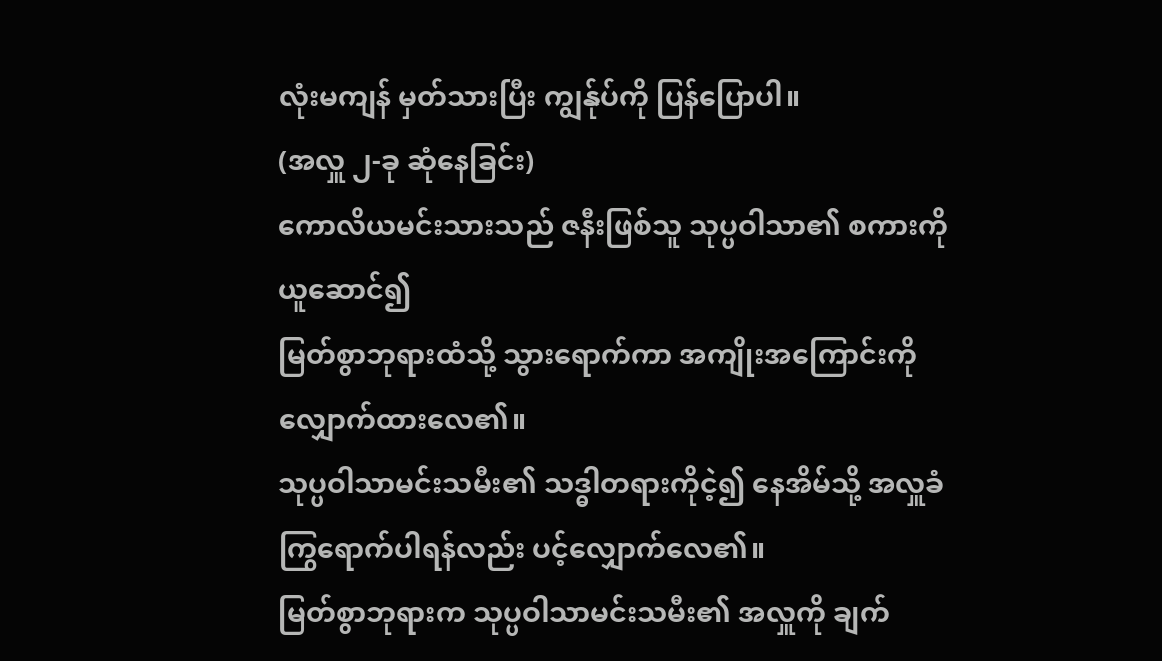လုံးမကျန် မှတ်သားပြီး ကျွန်ုပ်ကို ပြန်ပြောပါ။
(အလှူ ၂-ခု ဆုံနေခြင်း)
ကောလိယမင်းသားသည် ဇနီးဖြစ်သူ သုပ္ပဝါသာ၏ စကားကို ယူဆောင်၍
မြတ်စွာဘုရားထံသို့ သွားရောက်ကာ အကျိုးအကြောင်းကို လျှောက်ထားလေ၏။
သုပ္ပဝါသာမင်းသမီး၏ သဒ္ဓါတရားကိုငဲ့၍ နေအိမ်သို့ အလှူခံ
ကြွရောက်ပါရန်လည်း ပင့်လျှောက်လေ၏။
မြတ်စွာဘုရားက သုပ္ပဝါသာမင်းသမီး၏ အလှူကို ချက်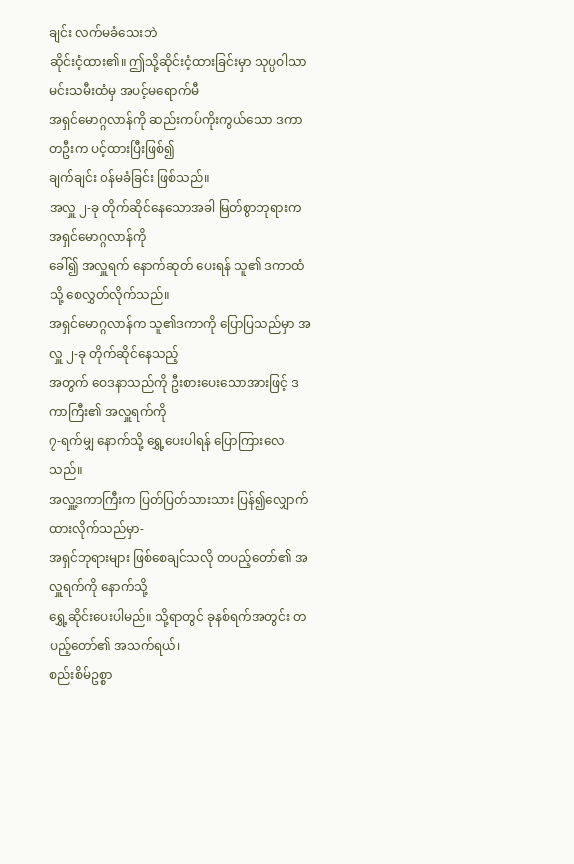ချင်း လက်မခံသေးဘဲ
ဆိုင်းငံ့ထား၏။ ဤသို့ဆိုင်းငံ့ထားခြင်းမှာ သုပ္ပဝါသာမင်းသမီးထံမှ အပင့်မရောက်မီ
အရှင်မောဂ္ဂလာန်ကို ဆည်းကပ်ကိုးကွယ်သော ဒကာတဦးက ပင့်ထားပြီးဖြစ်၍
ချက်ချင်း ၀န်မခံခြင်း ဖြစ်သည်။
အလှူ ၂-ခု တိုက်ဆိုင်နေသောအခါ မြတ်စွာဘုရားက အရှင်မောဂ္ဂလာန်ကို
ခေါ်၍ အလှူရက် နောက်ဆုတ် ပေးရန် သူ၏ ဒကာထံသို့ စေလွှတ်လိုက်သည်။
အရှင်မောဂ္ဂလာန်က သူ၏ဒကာကို ပြောပြသည်မှာ အလှူ ၂-ခု တိုက်ဆိုင်နေသည့်
အတွက် ဝေဒနာသည်ကို ဦးစားပေးသောအားဖြင့် ဒကာကြီး၏ အလှူရက်ကို
၇-ရက်မျှ နောက်သို့ ရွှေ့ပေးပါရန် ပြောကြားလေသည်။
အလှူ့ဒကာကြီးက ပြတ်ပြတ်သားသား ပြန်၍လျှောက်ထားလိုက်သည်မှာ-
အရှင်ဘုရားများ ဖြစ်စေချင်သလို တပည့်တော်၏ အလှူရက်ကို နောက်သို့
ရွှေ့ဆိုင်းပေးပါမည်။ သို့ရာတွင် ခုနစ်ရက်အတွင်း တပည့်တော်၏ အသက်ရယ်၊
စည်းစိမ်ဥစ္စာ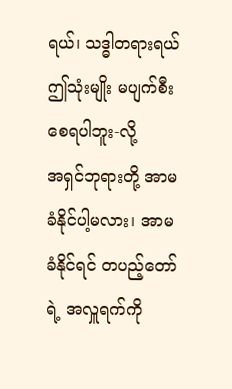ရယ်၊ သဒ္ဓါတရားရယ် ဤသုံးမျိုး မပျက်စီးစေရပါဘူး-လို့
အရှင်ဘုရားတို့ အာမခံနိုင်ပါ့မလား၊ အာမခံနိုင်ရင် တပည့်တော်ရဲ့ အလှူရက်ကို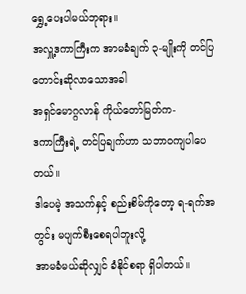ရွှေ့ပေးပါမယ်ဘုရား။
အလှူ့ဒကာကြီးက အာမခံချက် ၃-မျိုးကို တင်ပြတောင်းဆိုလာသောအခါ
အရှင်မောဂ္ဂလာန် ကိုယ်တော်မြတ်က-
ဒကာကြီးရဲ့ တင်ပြချက်ဟာ သဘာဝကျပါပေတယ်။
ဒါပေမဲ့ အသက်နှင့် စည်းစိမ်ကိုတော့ ရ-ရက်အတွင်း မပျက်စီးစေရပါဘူးလို့
အာမခံမယ်ဆိုလျှင် ခံနိုင်စရာ ရှိပါတယ်။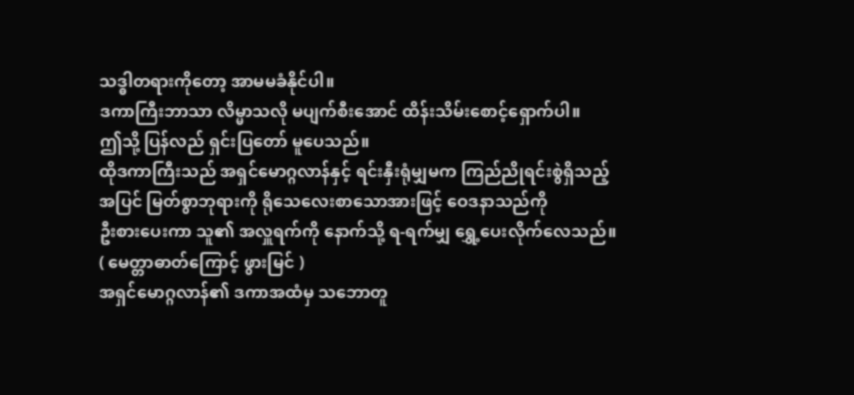သဒ္ဓါတရားကိုတော့ အာမမခံနိုင်ပါ။
ဒကာကြီးဘာသာ လိမ္မာသလို မပျက်စီးအောင် ထိန်းသိမ်းစောင့်ရှောက်ပါ။
ဤသို့ ပြန်လည် ရှင်းပြတော် မူပေသည်။
ထိုဒကာကြီးသည် အရှင်မောဂ္ဂလာန်နှင့် ရင်းနှီးရုံမျှမက ကြည်ညိုရင်းစွဲရှိသည့်
အပြင် မြတ်စွာဘုရားကို ရိုသေလေးစာသောအားဖြင့် ဝေဒနာသည်ကို
ဦးစားပေးကာ သူ၏ အလှူရက်ကို နောက်သို့ ရ-ရက်မျှ ရွှေ့ပေးလိုက်လေသည်။
( မေတ္တာဓာတ်ကြောင့် ဖွားမြင် )
အရှင်မောဂ္ဂလာန်၏ ဒကာအထံမှ သဘောတူ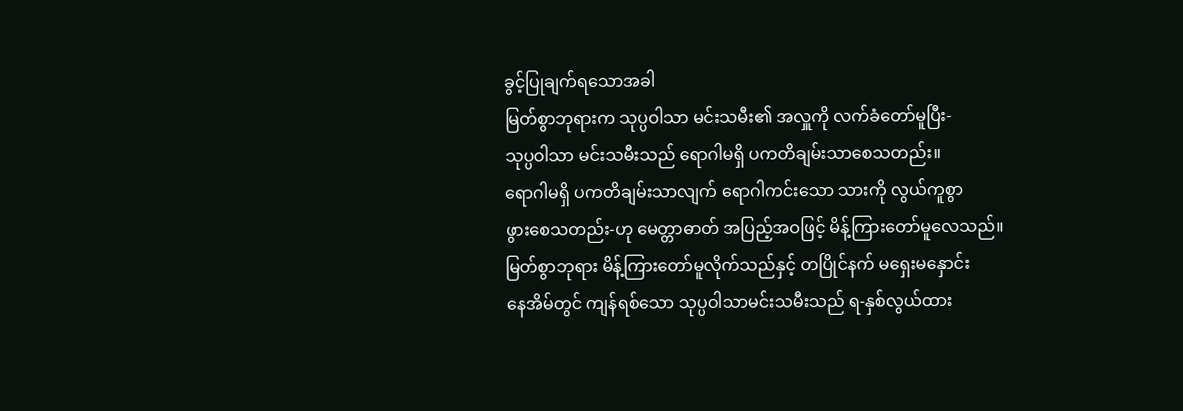ခွင့်ပြုချက်ရသောအခါ
မြတ်စွာဘုရားက သုပ္ပဝါသာ မင်းသမီး၏ အလှူကို လက်ခံတော်မူပြီး-
သုပ္ပဝါသာ မင်းသမီးသည် ရောဂါမရှိ ပကတိချမ်းသာစေသတည်း။
ရောဂါမရှိ ပကတိချမ်းသာလျက် ရောဂါကင်းသော သားကို လွယ်ကူစွာ
ဖွားစေသတည်း-ဟု မေတ္တာဓာတ် အပြည့်အဝဖြင့် မိန့်ကြားတော်မူလေသည်။
မြတ်စွာဘုရား မိန့်ကြားတော်မူလိုက်သည်နှင့် တပြိုင်နက် မရှေးမနှောင်း
နေအိမ်တွင် ကျန်ရစ်သော သုပ္ပဝါသာမင်းသမီးသည် ရ-နှစ်လွယ်ထား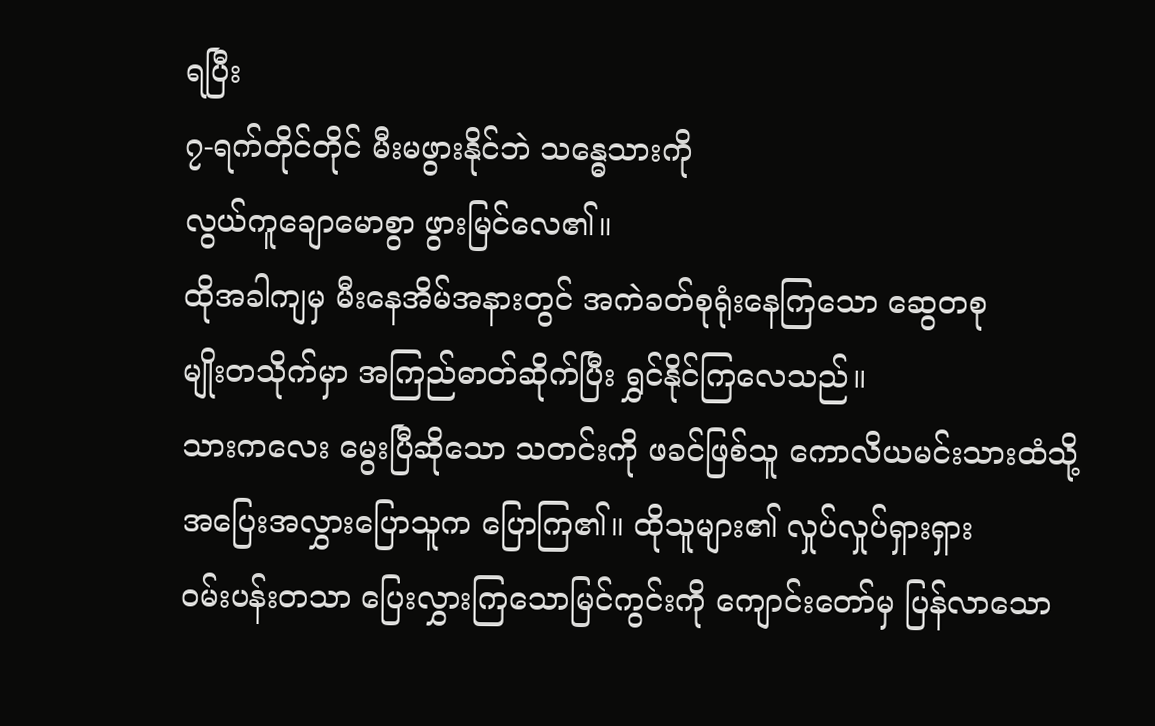ရပြီး
၇-ရက်တိုင်တိုင် မီးမဖွားနိုင်ဘဲ သန္ဓေသားကို
လွယ်ကူချောမောစွာ ဖွားမြင်လေ၏။
ထိုအခါကျမှ မီးနေအိမ်အနားတွင် အကဲခတ်စုရုံးနေကြသော ဆွေတစု
မျိုးတသိုက်မှာ အကြည်ဓာတ်ဆိုက်ပြီး ရွှင်နိုင်ကြလေသည်။
သားကလေး မွေးပြီဆိုသော သတင်းကို ဖခင်ဖြစ်သူ ကောလိယမင်းသားထံသို့
အပြေးအလွှားပြောသူက ပြောကြ၏။ ထိုသူများ၏ လှုပ်လှုပ်ရှားရှား
၀မ်းပန်းတသာ ပြေးလွှားကြသောမြင်ကွင်းကို ကျောင်းတော်မှ ပြန်လာသော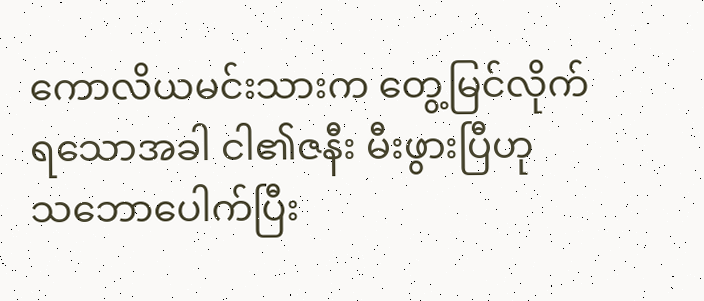ကောလိယမင်းသားက တွေ့မြင်လိုက်ရသောအခါ ငါ၏ဇနီး မီးဖွားပြီဟု
သဘောပေါက်ပြီး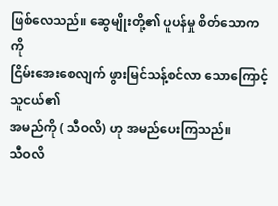ဖြစ်လေသည်။ ဆွေမျိုးတို့၏ ပူပန်မှု စိတ်သောကကို
ငြိမ်းအေးစေလျက် ဖွားမြင်သန့်စင်လာ သောကြောင့် သူငယ်၏
အမည်ကို ( သီဝလိ) ဟု အမည်ပေးကြသည်။
သီဝလိ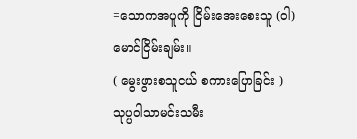=သောကအပူကို ငြိမ်းအေးစေးသူ (ဝါ) မောင်ငြိမ်းချမ်း။
( မွေးဖွားစသူငယ် စကားပြောခြင်း )
သုပ္ပဝါသာမင်းသမီး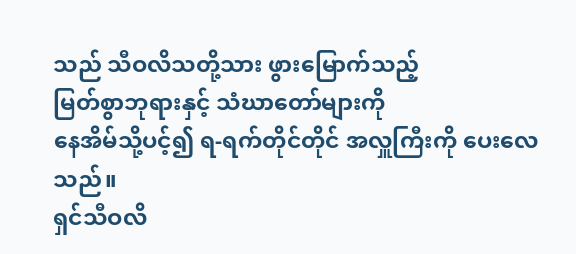သည် သီဝလိသတို့သား ဖွားမြောက်သည့်
မြတ်စွာဘုရားနှင့် သံဃာတော်များကို
နေအိမ်သို့ပင့်၍ ရ-ရက်တိုင်တိုင် အလှူကြီးကို ပေးလေသည်။
ရှင်သီဝလိ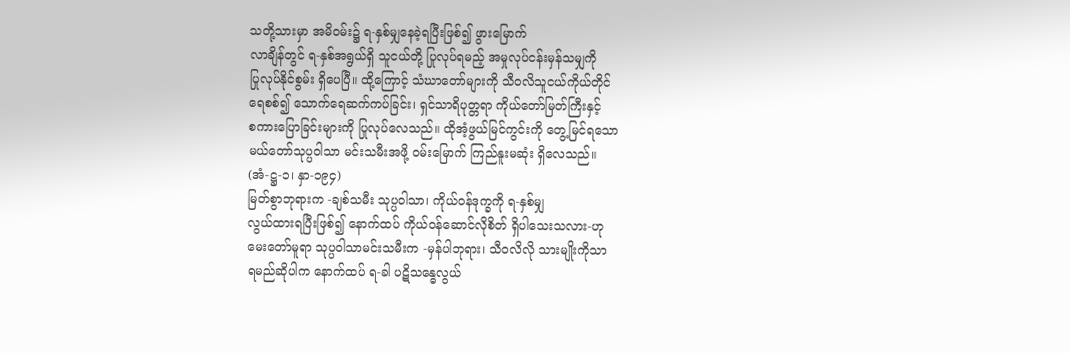သတို့သားမှာ အမိ၀မ်း၌ ရ-နှစ်မျှနေခဲ့ရပြီးဖြစ်၍ ဖွားမြောက်
လာချိန်တွင် ရ-နှစ်အရွယ်ရှိ သူငယ်တို့ ပြုလုပ်ရမည့် အမှုလုပ်ငန်းမှန်သမျှကို
ပြုလုပ်နိုင်စွမ်း ရှိပေပြီ။ ထို့ကြောင့် သံဃာတော်များကို သီဝလိသူငယ်ကိုယ်တိုင်
ရေစစ်၍ သောက်ရေဆက်ကပ်ခြင်း၊ ရှင်သာရိပုတ္တရာ ကိုယ်တော်မြတ်ကြီးနှင့်
စကားပြောခြင်းများကို ပြုလုပ်လေသည်။ ထိုအံ့ဖွယ်မြင်ကွင်းကို တွေ့မြင်ရသော
မယ်တော်သုပ္ပဝါသာ မင်းသမီးအဖို့ ၀မ်းမြောက် ကြည်နူးမဆုံး ရှိလေသည်။
(အံ-ဋ္ဌ-၁၊ နှာ-၁၉၄)
မြတ်စွာဘုရားက -ချစ်သမီး သုပ္ပဝါသာ၊ ကိုယ်ဝန်ဒုက္ခကို ရ-နှစ်မျှ
လွယ်ထားရပြီးဖြစ်၍ နောက်ထပ် ကိုယ်ဝန်ဆောင်လိုစိတ် ရှိပါသေးသလား-ဟု
မေးတော်မူရာ သုပ္ပဝါသာမင်းသမီးက -မှန်ပါဘုရား၊ သီဝလိလို သားမျိုးကိုသာ
ရမည်ဆိုပါက နောက်ထပ် ရ-ခါ ပဋိသန္ဓေလွယ်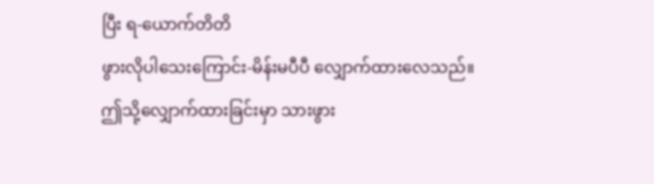ပြီး ရ-ယောက်တိတိ
ဖွားလိုပါသေးကြောင်း-မိန်းမပီပီ လျှောက်ထားလေသည်။
ဤသို့လျှောက်ထားခြင်းမှာ သားဖွား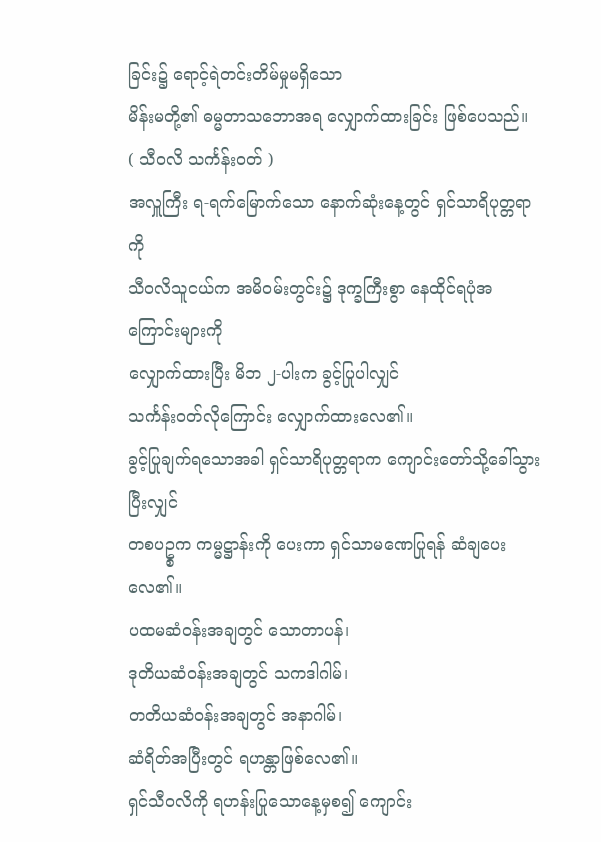ခြင်း၌ ရောင့်ရဲတင်းတိမ်မှုမရှိသော
မိန်းမတို့၏ ဓမ္မတာသဘောအရ လျှောက်ထားခြင်း ဖြစ်ပေသည်။
( သီဝလိ သင်္ကန်းဝတ် )
အလှူကြီး ရ-ရက်မြောက်သော နောက်ဆုံးနေ့တွင် ရှင်သာရိပုတ္တရာကို
သီဝလိသူငယ်က အမိ၀မ်းတွင်း၌ ဒုက္ခကြီးစွာ နေထိုင်ရပုံအကြောင်းများကို
လျှောက်ထားပြီး မိဘ ၂-ပါးက ခွင့်ပြုပါလျှင်
သင်္ကန်းဝတ်လိုကြောင်း လျှောက်ထားလေ၏။
ခွင့်ပြုချက်ရသောအခါ ရှင်သာရိပုတ္တရာက ကျောင်းတော်သို့ခေါ်သွားပြီးလျှင်
တစပဥ္စက ကမ္မဋ္ဌာန်းကို ပေးကာ ရှင်သာမဏေပြုရန် ဆံချပေးလေ၏။
ပထမဆံဝန်းအချတွင် သောတာပန်၊
ဒုတိယဆံဝန်းအချတွင် သကဒါဂါမ်၊
တတိယဆံဝန်းအချတွင် အနာဂါမ်၊
ဆံရိတ်အပြီးတွင် ရဟန္တာဖြစ်လေ၏။
ရှင်သီဝလိကို ရဟန်းပြုသောနေ့မှစ၍ ကျောင်း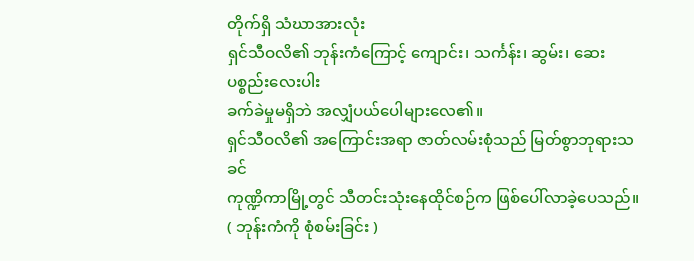တိုက်ရှိ သံဃာအားလုံး
ရှင်သီဝလိ၏ ဘုန်းကံကြောင့် ကျောင်း၊ သင်္ကန်း၊ ဆွမ်း၊ ဆေး ပစ္စည်းလေးပါး
ခက်ခဲမှုမရှိဘဲ အလျှံပယ်ပေါများလေ၏။
ရှင်သီဝလိ၏ အကြောင်းအရာ ဇာတ်လမ်းစုံသည် မြတ်စွာဘုရားသခင်
ကုဏ္ဍိကာမြို့တွင် သီတင်းသုံးနေထိုင်စဉ်က ဖြစ်ပေါ်လာခဲ့ပေသည်။
( ဘုန်းကံကို စုံစမ်းခြင်း )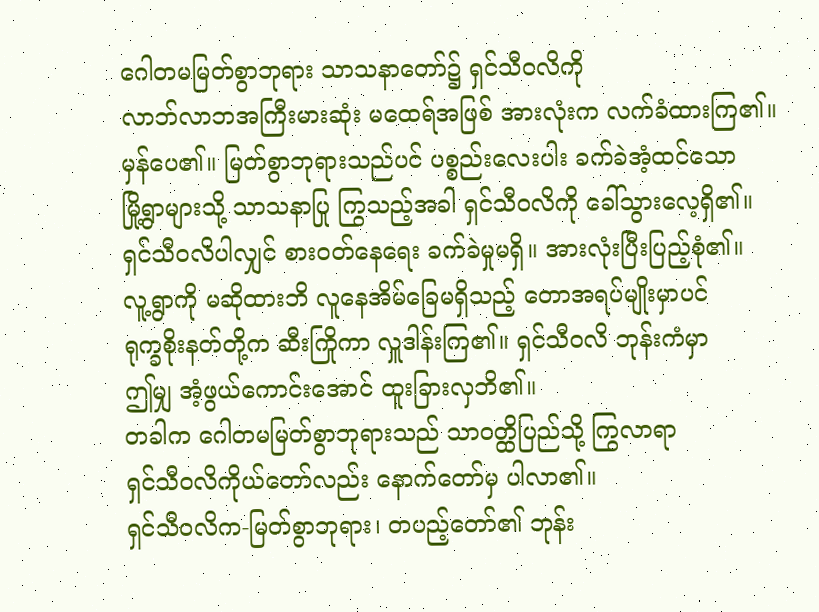ဂေါတမမြတ်စွာဘုရား သာသနာတော်၌ ရှင်သီဝလိကို
လာဘ်လာဘအကြီးမားဆုံး မထေရ်အဖြစ် အားလုံးက လက်ခံထားကြ၏။
မှန်ပေ၏။ မြတ်စွာဘုရားသည်ပင် ပစ္စည်းလေးပါး ခက်ခဲအံ့ထင်သော
မြို့ရွာများသို့ သာသနာပြု ကြွသည့်အခါ ရှင်သီဝလိကို ခေါ်သွားလေ့ရှိ၏။
ရှင်သီဝလိပါလျှင် စားဝတ်နေရေး ခက်ခဲမှုမရှိ။ အားလုံးပြီးပြည့်စုံ၏။
လူ့ရွာကို မဆိုထားဘိ လူနေအိမ်ခြေမရှိသည့် တောအရပ်မျိုးမှာပင်
ရုက္ခစိုးနတ်တို့က ဆီးကြိုကာ လှူဒါန်းကြ၏။ ရှင်သီဝလိ ဘုန်းကံမှာ
ဤမျှ အံ့ဖွယ်ကောင်းအောင် ထူးခြားလှဘိ၏။
တခါက ဂေါတမမြတ်စွာဘုရားသည် သာဝတ္ထိပြည်သို့ ကြွလာရာ
ရှင်သီဝလိကိုယ်တော်လည်း နောက်တော်မှ ပါလာ၏။
ရှင်သီဝလိက-မြတ်စွာဘုရား၊ တပည့်တော်၏ ဘုန်း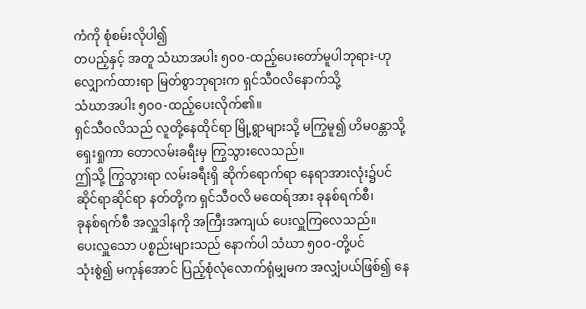ကံကို စုံစမ်းလိုပါ၍
တပည့်နှင့် အတူ သံဃာအပါး ၅၀၀-ထည့်ပေးတော်မူပါဘုရား-ဟု
လျှောက်ထားရာ မြတ်စွာဘုရားက ရှင်သီဝလိနောက်သို့
သံဃာအပါး ၅၀၀-ထည့်ပေးလိုက်၏။
ရှင်သီဝလိသည် လူတို့နေထိုင်ရာ မြို့ရွာများသို့ မကြွမူ၍ ဟိမဝန္တာသို့
ရှေးရှုကာ တောလမ်းခရီးမှ ကြွသွားလေသည်။
ဤသို့ ကြွသွားရာ လမ်းခရီးရှိ ဆိုက်ရောက်ရာ နေရာအားလုံး၌ပင်
ဆိုင်ရာဆိုင်ရာ နတ်တို့က ရှင်သီဝလိ မထေရ်အား ခုနစ်ရက်စီ၊
ခုနစ်ရက်စီ အလှူဒါနကို အကြီးအကျယ် ပေးလှူကြလေသည်။
ပေးလှူသော ပစ္စည်းများသည် နောက်ပါ သံဃာ ၅၀၀-တို့ပင်
သုံးစွဲ၍ မကုန်အောင် ပြည့်စုံလုံလောက်ရုံမျှမက အလျှံပယ်ဖြစ်၍ နေ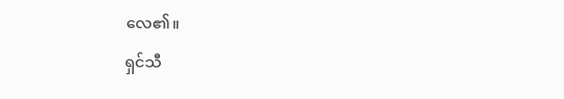လေ၏။
ရှင်သီ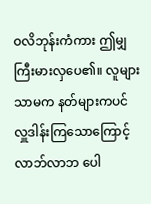ဝလိဘုန်းကံကား ဤမျှ ကြီးမားလှပေ၏။ လူများသာမက နတ်များကပင်
လှူဒါန်းကြသောကြောင့် လာဘ်လာဘ ပေါ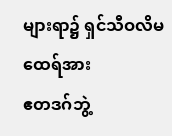များရာ၌ ရှင်သီဝလိမထေရ်အား
ဧတဒဂ်ဘွဲ့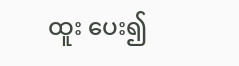ထူး ပေး၍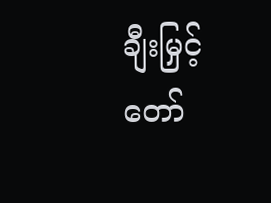ချီးမြှင့်တော်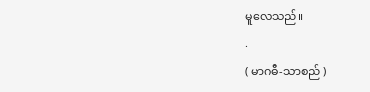မူလေသည်။
.
( မာဂဓီ-သာစည် )